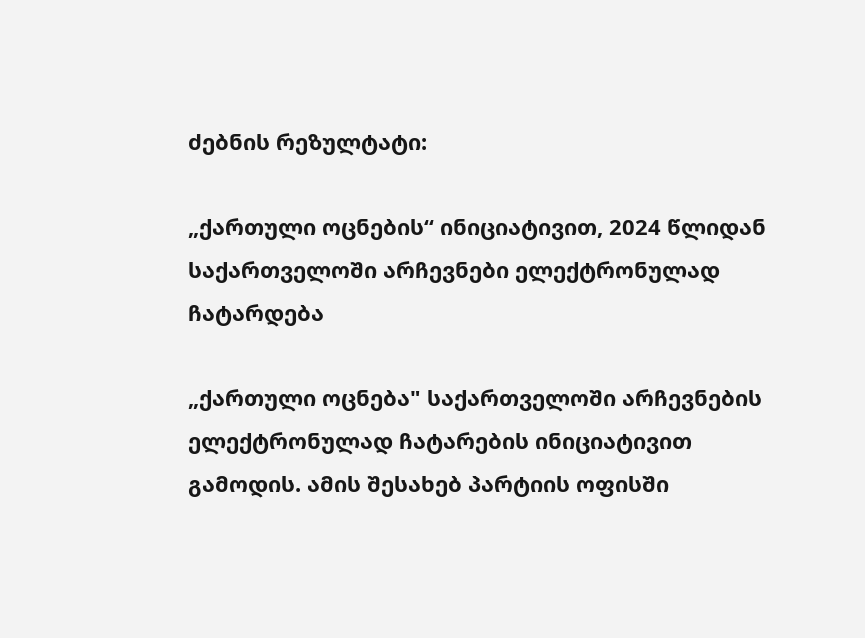ძებნის რეზულტატი:

„ქართული ოცნების“ ინიციატივით, 2024 წლიდან საქართველოში არჩევნები ელექტრონულად ჩატარდება

„ქართული ოცნება" საქართველოში არჩევნების ელექტრონულად ჩატარების ინიციატივით გამოდის. ამის შესახებ პარტიის ოფისში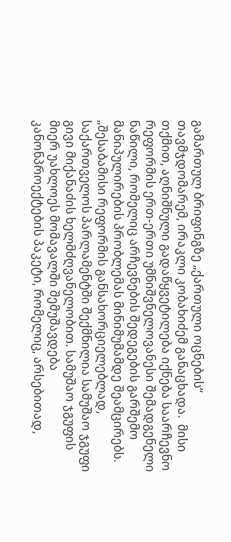გამართულ ბრიფინგზე „ქართული ოცნების“ თავმჯდომარემ, ირაკლი კობახიძემ განაცხადა.  მისი თქმით, აღნიშნული გადაწყვეტილება იქნება საარჩევნო რეფორმის ერთ-ერთი უმნიშვნელოვანესი შემადგენელი ნაწილი, რომელიც არჩევნების შედეგების გარშემო მანიპულირების პრობლემას მინიმუმამდე შეამცირებს. „შესაბამისი რეფორმის განსახორციელებლად, საქართველოს პარლამენტში შექმნილია სამუშაო ჯგუფი გივი მიქანაძის ხელმძღვანელობით. სამუშაო ჯგუფის მიერ უახლოეს მომავალში შემუშავდება კანონპროექტების პაკეტი, რომელიც, არსებითად,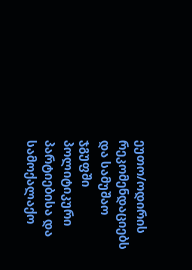ეუთო/ოდირის რეკომენდაციებს და სამუშაო ჯგუფში პოლიტიკური პარტიებისა და სამოქალაქო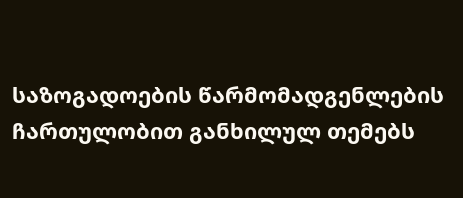საზოგადოების წარმომადგენლების ჩართულობით განხილულ თემებს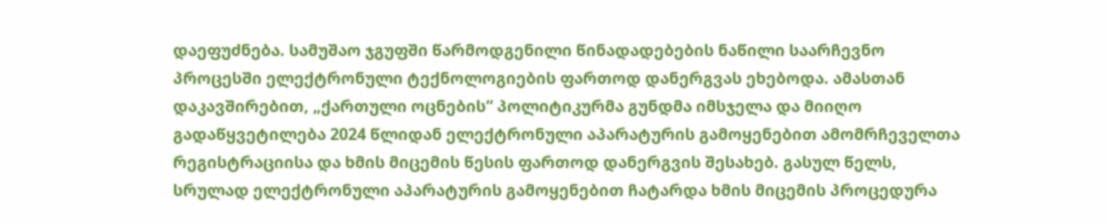დაეფუძნება. სამუშაო ჯგუფში წარმოდგენილი წინადადებების ნაწილი საარჩევნო პროცესში ელექტრონული ტექნოლოგიების ფართოდ დანერგვას ეხებოდა. ამასთან დაკავშირებით, „ქართული ოცნების“ პოლიტიკურმა გუნდმა იმსჯელა და მიიღო გადაწყვეტილება 2024 წლიდან ელექტრონული აპარატურის გამოყენებით ამომრჩეველთა რეგისტრაციისა და ხმის მიცემის წესის ფართოდ დანერგვის შესახებ. გასულ წელს, სრულად ელექტრონული აპარატურის გამოყენებით ჩატარდა ხმის მიცემის პროცედურა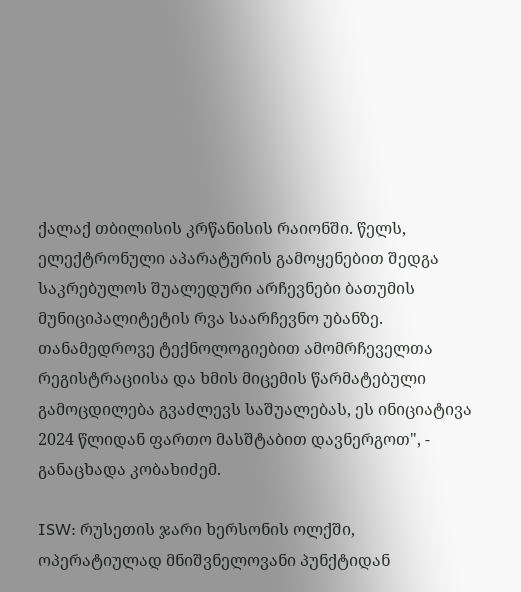ქალაქ თბილისის კრწანისის რაიონში. წელს, ელექტრონული აპარატურის გამოყენებით შედგა საკრებულოს შუალედური არჩევნები ბათუმის მუნიციპალიტეტის რვა საარჩევნო უბანზე. თანამედროვე ტექნოლოგიებით ამომრჩეველთა რეგისტრაციისა და ხმის მიცემის წარმატებული გამოცდილება გვაძლევს საშუალებას, ეს ინიციატივა 2024 წლიდან ფართო მასშტაბით დავნერგოთ", - განაცხადა კობახიძემ.

ISW: რუსეთის ჯარი ხერსონის ოლქში, ოპერატიულად მნიშვნელოვანი პუნქტიდან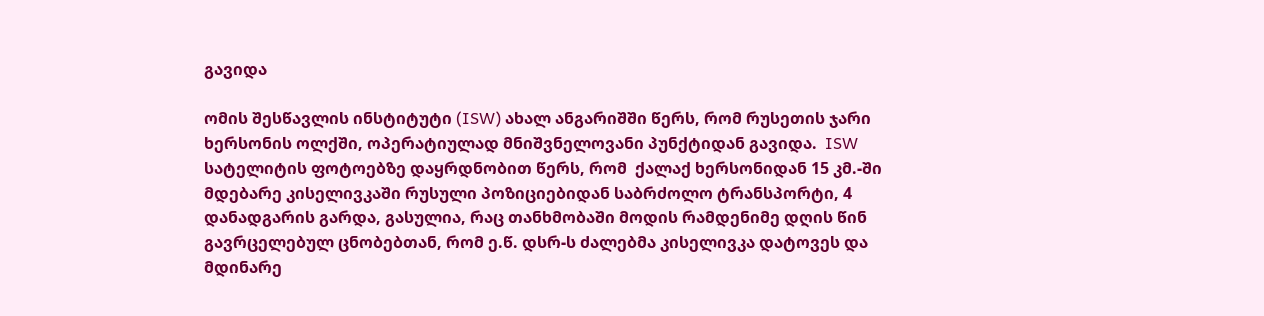გავიდა

ომის შესწავლის ინსტიტუტი (ISW) ახალ ანგარიშში წერს, რომ რუსეთის ჯარი ხერსონის ოლქში, ოპერატიულად მნიშვნელოვანი პუნქტიდან გავიდა.  ISW სატელიტის ფოტოებზე დაყრდნობით წერს, რომ  ქალაქ ხერსონიდან 15 კმ.-ში მდებარე კისელივკაში რუსული პოზიციებიდან საბრძოლო ტრანსპორტი, 4 დანადგარის გარდა, გასულია, რაც თანხმობაში მოდის რამდენიმე დღის წინ გავრცელებულ ცნობებთან, რომ ე.წ. დსრ-ს ძალებმა კისელივკა დატოვეს და მდინარე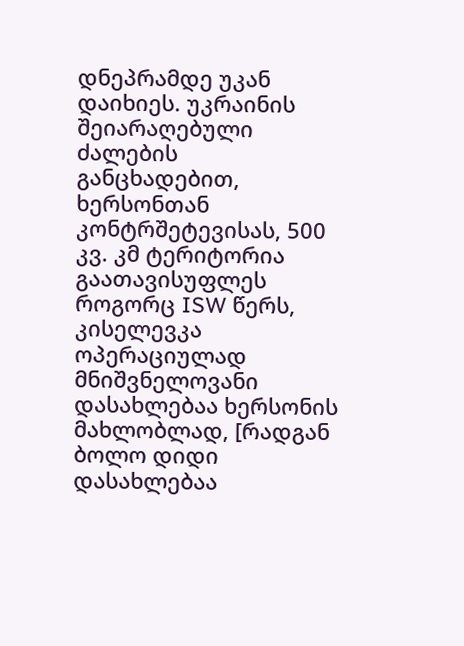დნეპრამდე უკან დაიხიეს. უკრაინის შეიარაღებული ძალების განცხადებით, ხერსონთან კონტრშეტევისას, 500 კვ. კმ ტერიტორია გაათავისუფლეს როგორც ISW წერს, კისელევკა ოპერაციულად მნიშვნელოვანი დასახლებაა ხერსონის მახლობლად, [რადგან ბოლო დიდი დასახლებაა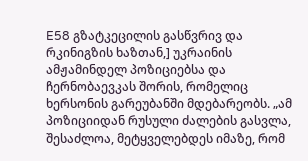E58 გზატკეცილის გასწვრივ და რკინიგზის ხაზთან,] უკრაინის ამჟამინდელ პოზიციებსა და ჩერნობაევკას შორის, რომელიც ხერსონის გარეუბანში მდებარეობს. „ამ პოზიციიდან რუსული ძალების გასვლა, შესაძლოა, მეტყველებდეს იმაზე, რომ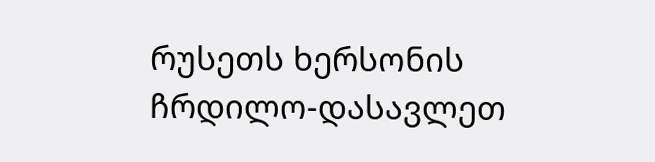რუსეთს ხერსონის ჩრდილო-დასავლეთ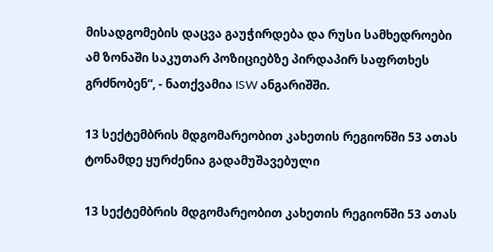მისადგომების დაცვა გაუჭირდება და რუსი სამხედროები ამ ზონაში საკუთარ პოზიციებზე პირდაპირ საფრთხეს გრძნობენ“, - ნათქვამია ISW ანგარიშში.

13 სექტემბრის მდგომარეობით კახეთის რეგიონში 53 ათას ტონამდე ყურძენია გადამუშავებული

13 სექტემბრის მდგომარეობით კახეთის რეგიონში 53 ათას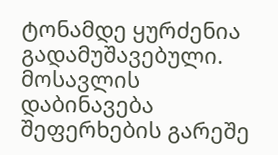ტონამდე ყურძენია გადამუშავებული. მოსავლის დაბინავება შეფერხების გარეშე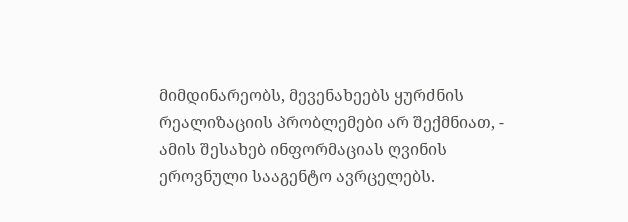მიმდინარეობს, მევენახეებს ყურძნის რეალიზაციის პრობლემები არ შექმნიათ, - ამის შესახებ ინფორმაციას ღვინის ეროვნული სააგენტო ავრცელებს.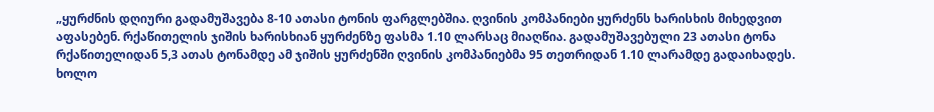„ყურძნის დღიური გადამუშავება 8-10 ათასი ტონის ფარგლებშია. ღვინის კომპანიები ყურძენს ხარისხის მიხედვით აფასებენ. რქაწითელის ჯიშის ხარისხიან ყურძენზე ფასმა 1.10 ლარსაც მიაღწია. გადამუშავებული 23 ათასი ტონა რქაწითელიდან 5,3 ათას ტონამდე ამ ჯიშის ყურძენში ღვინის კომპანიებმა 95 თეთრიდან 1.10 ლარამდე გადაიხადეს. ხოლო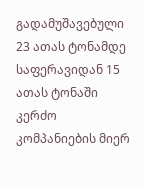გადამუშავებული 23 ათას ტონამდე საფერავიდან 15 ათას ტონაში კერძო კომპანიების მიერ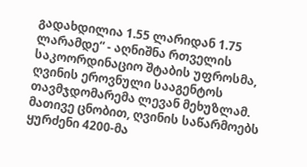გადახდილია 1.55 ლარიდან 1.75 ლარამდე“ - აღნიშნა რთველის საკოორდინაციო შტაბის უფროსმა, ღვინის ეროვნული სააგენტოს თავმჯდომარემა ლევან მეხუზლამ. მათივე ცნობით, ღვინის საწარმოებს ყურძენი 4200-მა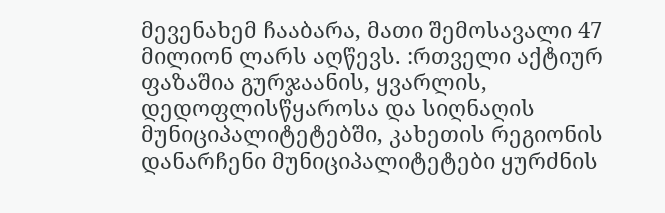მევენახემ ჩააბარა, მათი შემოსავალი 47 მილიონ ლარს აღწევს. :რთველი აქტიურ ფაზაშია გურჯაანის, ყვარლის, დედოფლისწყაროსა და სიღნაღის მუნიციპალიტეტებში, კახეთის რეგიონის დანარჩენი მუნიციპალიტეტები ყურძნის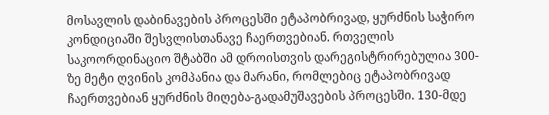მოსავლის დაბინავების პროცესში ეტაპობრივად, ყურძნის საჭირო კონდიციაში შესვლისთანავე ჩაერთვებიან. რთველის საკოორდინაციო შტაბში ამ დროისთვის დარეგისტრირებულია 300-ზე მეტი ღვინის კომპანია და მარანი, რომლებიც ეტაპობრივად ჩაერთვებიან ყურძნის მიღება-გადამუშავების პროცესში. 130-მდე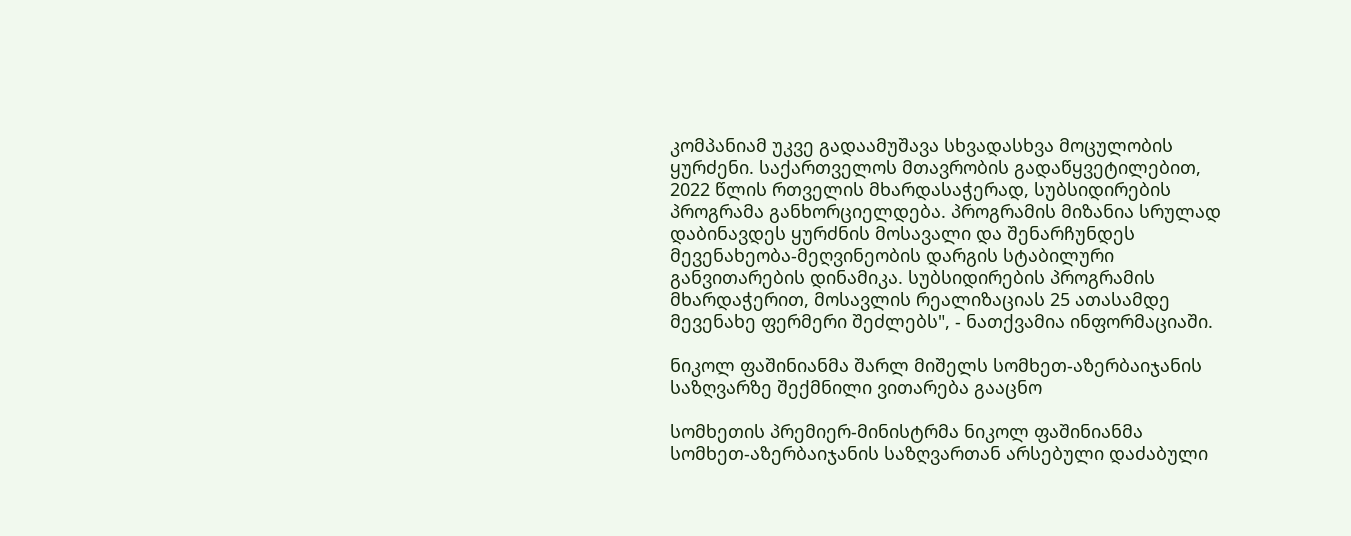კომპანიამ უკვე გადაამუშავა სხვადასხვა მოცულობის ყურძენი. საქართველოს მთავრობის გადაწყვეტილებით, 2022 წლის რთველის მხარდასაჭერად, სუბსიდირების პროგრამა განხორციელდება. პროგრამის მიზანია სრულად დაბინავდეს ყურძნის მოსავალი და შენარჩუნდეს მევენახეობა-მეღვინეობის დარგის სტაბილური განვითარების დინამიკა. სუბსიდირების პროგრამის მხარდაჭერით, მოსავლის რეალიზაციას 25 ათასამდე მევენახე ფერმერი შეძლებს", - ნათქვამია ინფორმაციაში.

ნიკოლ ფაშინიანმა შარლ მიშელს სომხეთ-აზერბაიჯანის საზღვარზე შექმნილი ვითარება გააცნო

სომხეთის პრემიერ-მინისტრმა ნიკოლ ფაშინიანმა სომხეთ-აზერბაიჯანის საზღვართან არსებული დაძაბული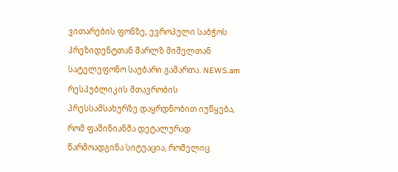ვითარების ფონზე, ევროპული საბჭოს პრეზიდენტთან შარლზ მიშელთან სატელეფონო საუბარი გამართა. NEWS.am რესპუბლიკის მთავრობის პრესსამსახურზე დაყრდნობით იუწყება, რომ ფაშინიანმა დეტალურად წარმოადგინა სიტუაცია, რომელიც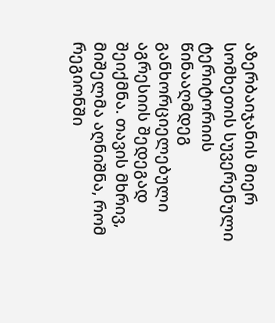აზერბაიჯანის მიერ სომხეთის სუვერენული ტერიტორიის წინააღმდეგ განხორციელებული აგრესიის შედეგად შეიქმნა. თავის მხრივ, მიშელმა აღნიშნა, რომ რეგიონში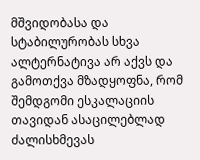მშვიდობასა და სტაბილურობას სხვა ალტერნატივა არ აქვს და გამოთქვა მზადყოფნა, რომ შემდგომი ესკალაციის თავიდან ასაცილებლად ძალისხმევას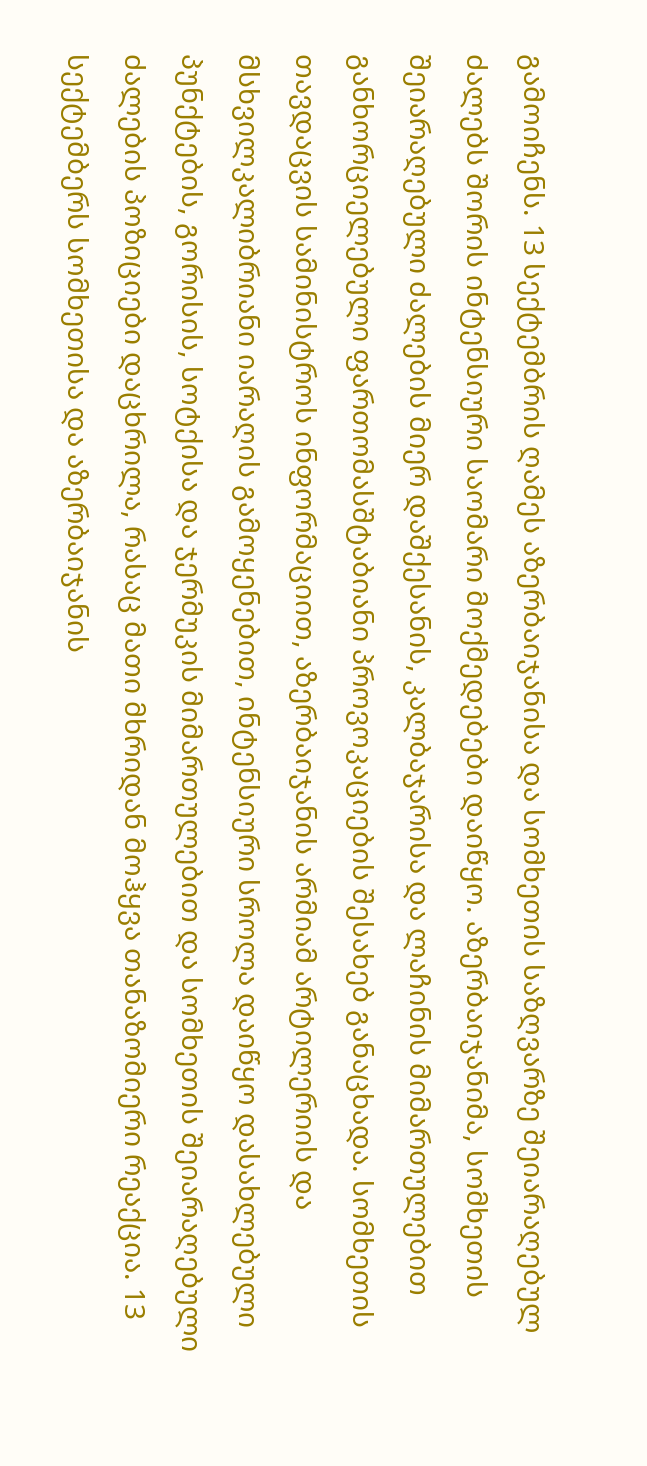გამოიჩენს. 13 სექტემბრის ღამეს აზერბაიჯანისა და სომხეთის საზღვარზე შეიარაღებულ ძალებს შორის ინტენსიური საომარი მოქმედებები დაიწყო. აზერბაიჯანიმა, სომხეთის შეიარაღებული ძალების მიერ დაშქესანის, კალბაჯარისა და ლაჩინის მიმართულებით განხორციელებული ფართომასშტაბიანი პროვოკაციების შესახებ განაცხადა. სომხეთის თავდაცვის სამინისტროს ინფორმაციით, აზერბაიჯანის არმიამ არტილერიის და მსხვილკალიბრიანი იარაღის გამოყენებით, ინტენსიური სროლა დაიწყო დასახლებული პუნქტების, გორისის, სოტქისა და ჯერმუკის მიმართულებით და სომხეთის შეიარაღებული ძალების პოზიციები დაცხრილა, რასაც მათი მხრიდან მოჰყვა თანაზომიერი რეაქცია. 13 სექტემბერს სომხეთისა და აზერბაიჯანის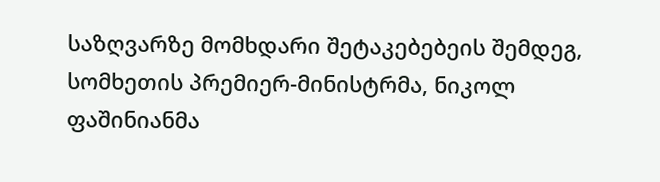საზღვარზე მომხდარი შეტაკებებეის შემდეგ, სომხეთის პრემიერ-მინისტრმა, ნიკოლ ფაშინიანმა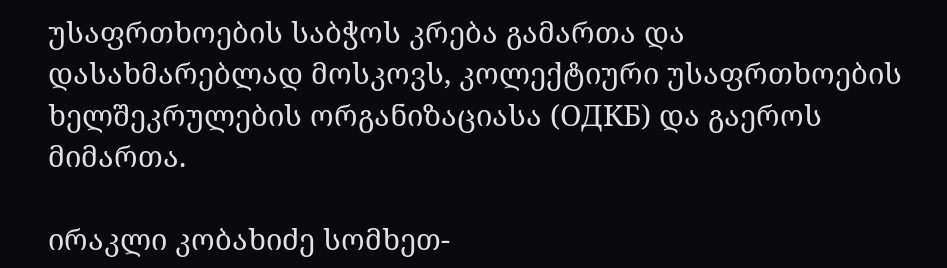უსაფრთხოების საბჭოს კრება გამართა და  დასახმარებლად მოსკოვს, კოლექტიური უსაფრთხოების ხელშეკრულების ორგანიზაციასა (ОДКБ) და გაეროს მიმართა.

ირაკლი კობახიძე სომხეთ-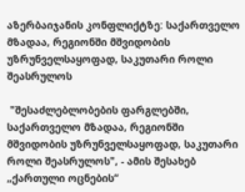აზერბაიჯანის კონფლიქტზე: საქართველო მზადაა, რეგიონში მშვიდობის უზრუნველსაყოფად, საკუთარი როლი შეასრულოს

 "შესაძლებლობების ფარგლებში, საქართველო მზადაა, რეგიონში მშვიდობის უზრუნველსაყოფად, საკუთარი როლი შეასრულოს", - ამის შესახებ „ქართული ოცნების“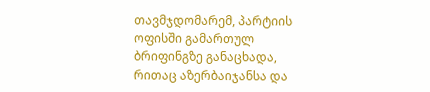თავმჯდომარემ, პარტიის ოფისში გამართულ ბრიფინგზე განაცხადა, რითაც აზერბაიჯანსა და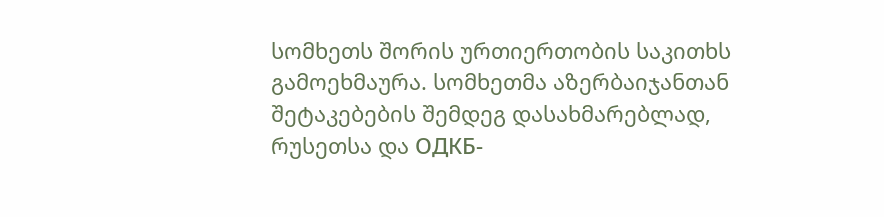სომხეთს შორის ურთიერთობის საკითხს გამოეხმაურა. სომხეთმა აზერბაიჯანთან შეტაკებების შემდეგ დასახმარებლად, რუსეთსა და ОДКБ-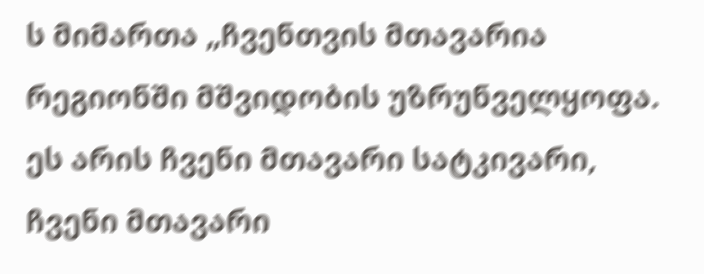ს მიმართა „ჩვენთვის მთავარია რეგიონში მშვიდობის უზრუნველყოფა. ეს არის ჩვენი მთავარი სატკივარი, ჩვენი მთავარი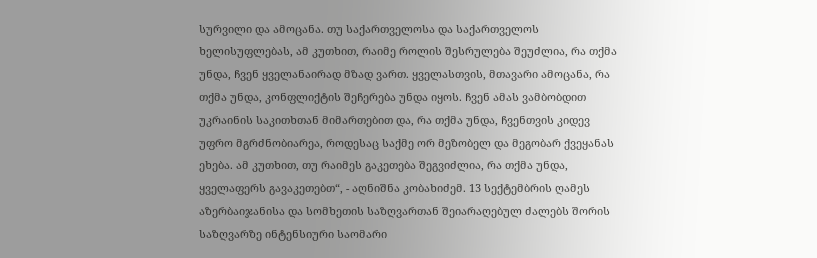სურვილი და ამოცანა. თუ საქართველოსა და საქართველოს ხელისუფლებას, ამ კუთხით, რაიმე როლის შესრულება შეუძლია, რა თქმა უნდა, ჩვენ ყველანაირად მზად ვართ. ყველასთვის, მთავარი ამოცანა, რა თქმა უნდა, კონფლიქტის შეჩერება უნდა იყოს. ჩვენ ამას ვამბობდით უკრაინის საკითხთან მიმართებით და, რა თქმა უნდა, ჩვენთვის კიდევ უფრო მგრძნობიარეა, როდესაც საქმე ორ მეზობელ და მეგობარ ქვეყანას ეხება. ამ კუთხით, თუ რაიმეს გაკეთება შეგვიძლია, რა თქმა უნდა, ყველაფერს გავაკეთებთ“, - აღნიშნა კობახიძემ. 13 სექტემბრის ღამეს აზერბაიჯანისა და სომხეთის საზღვართან შეიარაღებულ ძალებს შორის საზღვარზე ინტენსიური საომარი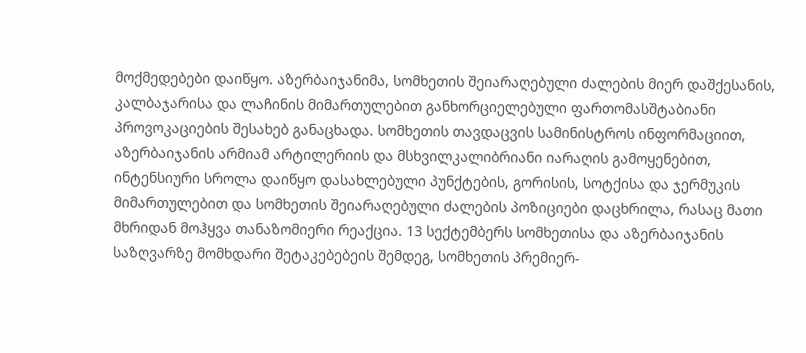მოქმედებები დაიწყო. აზერბაიჯანიმა, სომხეთის შეიარაღებული ძალების მიერ დაშქესანის, კალბაჯარისა და ლაჩინის მიმართულებით განხორციელებული ფართომასშტაბიანი პროვოკაციების შესახებ განაცხადა. სომხეთის თავდაცვის სამინისტროს ინფორმაციით, აზერბაიჯანის არმიამ არტილერიის და მსხვილკალიბრიანი იარაღის გამოყენებით, ინტენსიური სროლა დაიწყო დასახლებული პუნქტების, გორისის, სოტქისა და ჯერმუკის მიმართულებით და სომხეთის შეიარაღებული ძალების პოზიციები დაცხრილა, რასაც მათი მხრიდან მოჰყვა თანაზომიერი რეაქცია. 13 სექტემბერს სომხეთისა და აზერბაიჯანის საზღვარზე მომხდარი შეტაკებებეის შემდეგ, სომხეთის პრემიერ-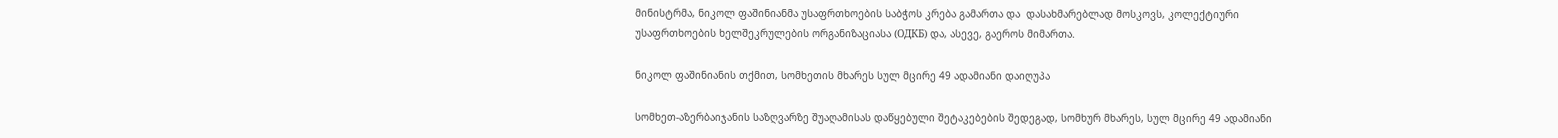მინისტრმა, ნიკოლ ფაშინიანმა უსაფრთხოების საბჭოს კრება გამართა და  დასახმარებლად მოსკოვს, კოლექტიური უსაფრთხოების ხელშეკრულების ორგანიზაციასა (ОДКБ) და, ასევე, გაეროს მიმართა.

ნიკოლ ფაშინიანის თქმით, სომხეთის მხარეს სულ მცირე 49 ადამიანი დაიღუპა

სომხეთ-აზერბაიჯანის საზღვარზე შუაღამისას დაწყებული შეტაკებების შედეგად, სომხურ მხარეს, სულ მცირე 49 ადამიანი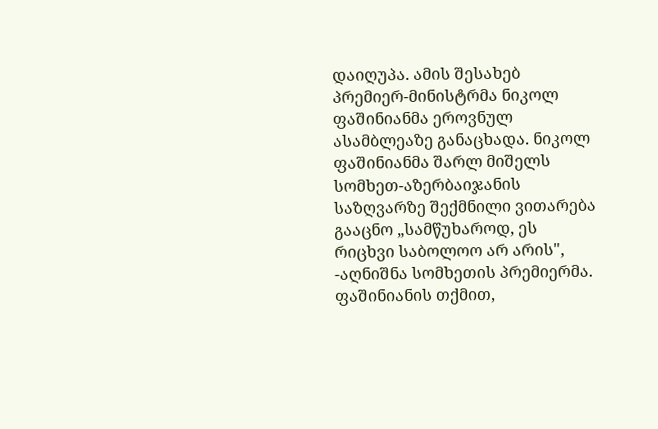დაიღუპა. ამის შესახებ პრემიერ-მინისტრმა ნიკოლ ფაშინიანმა ეროვნულ ასამბლეაზე განაცხადა. ნიკოლ ფაშინიანმა შარლ მიშელს სომხეთ-აზერბაიჯანის საზღვარზე შექმნილი ვითარება გააცნო „სამწუხაროდ, ეს რიცხვი საბოლოო არ არის", -აღნიშნა სომხეთის პრემიერმა. ფაშინიანის თქმით,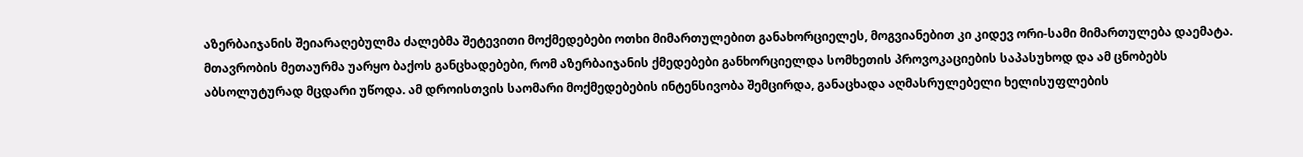აზერბაიჯანის შეიარაღებულმა ძალებმა შეტევითი მოქმედებები ოთხი მიმართულებით განახორციელეს, მოგვიანებით კი კიდევ ორი-სამი მიმართულება დაემატა. მთავრობის მეთაურმა უარყო ბაქოს განცხადებები, რომ აზერბაიჯანის ქმედებები განხორციელდა სომხეთის პროვოკაციების საპასუხოდ და ამ ცნობებს  აბსოლუტურად მცდარი უწოდა. ამ დროისთვის საომარი მოქმედებების ინტენსივობა შემცირდა, განაცხადა აღმასრულებელი ხელისუფლების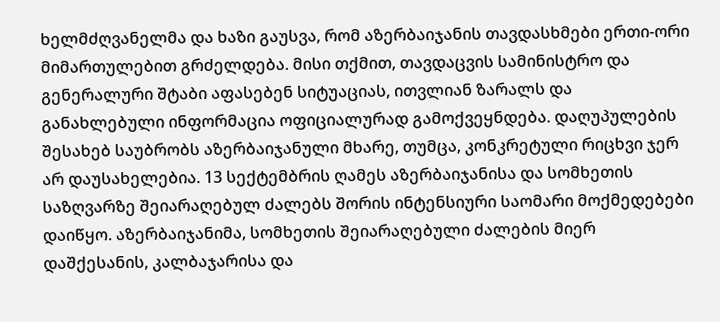ხელმძღვანელმა და ხაზი გაუსვა, რომ აზერბაიჯანის თავდასხმები ერთი-ორი მიმართულებით გრძელდება. მისი თქმით, თავდაცვის სამინისტრო და გენერალური შტაბი აფასებენ სიტუაციას, ითვლიან ზარალს და განახლებული ინფორმაცია ოფიციალურად გამოქვეყნდება. დაღუპულების შესახებ საუბრობს აზერბაიჯანული მხარე, თუმცა, კონკრეტული რიცხვი ჯერ არ დაუსახელებია. 13 სექტემბრის ღამეს აზერბაიჯანისა და სომხეთის საზღვარზე შეიარაღებულ ძალებს შორის ინტენსიური საომარი მოქმედებები დაიწყო. აზერბაიჯანიმა, სომხეთის შეიარაღებული ძალების მიერ დაშქესანის, კალბაჯარისა და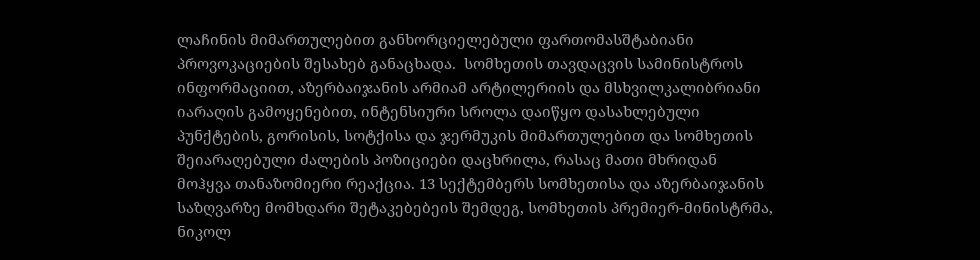ლაჩინის მიმართულებით განხორციელებული ფართომასშტაბიანი პროვოკაციების შესახებ განაცხადა.  სომხეთის თავდაცვის სამინისტროს ინფორმაციით, აზერბაიჯანის არმიამ არტილერიის და მსხვილკალიბრიანი იარაღის გამოყენებით, ინტენსიური სროლა დაიწყო დასახლებული პუნქტების, გორისის, სოტქისა და ჯერმუკის მიმართულებით და სომხეთის შეიარაღებული ძალების პოზიციები დაცხრილა, რასაც მათი მხრიდან მოჰყვა თანაზომიერი რეაქცია. 13 სექტემბერს სომხეთისა და აზერბაიჯანის საზღვარზე მომხდარი შეტაკებებეის შემდეგ, სომხეთის პრემიერ-მინისტრმა, ნიკოლ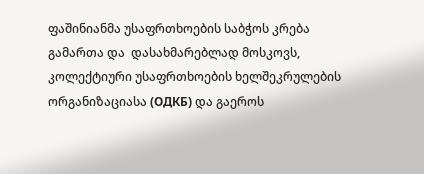ფაშინიანმა უსაფრთხოების საბჭოს კრება გამართა და  დასახმარებლად მოსკოვს, კოლექტიური უსაფრთხოების ხელშეკრულების ორგანიზაციასა (ОДКБ) და გაეროს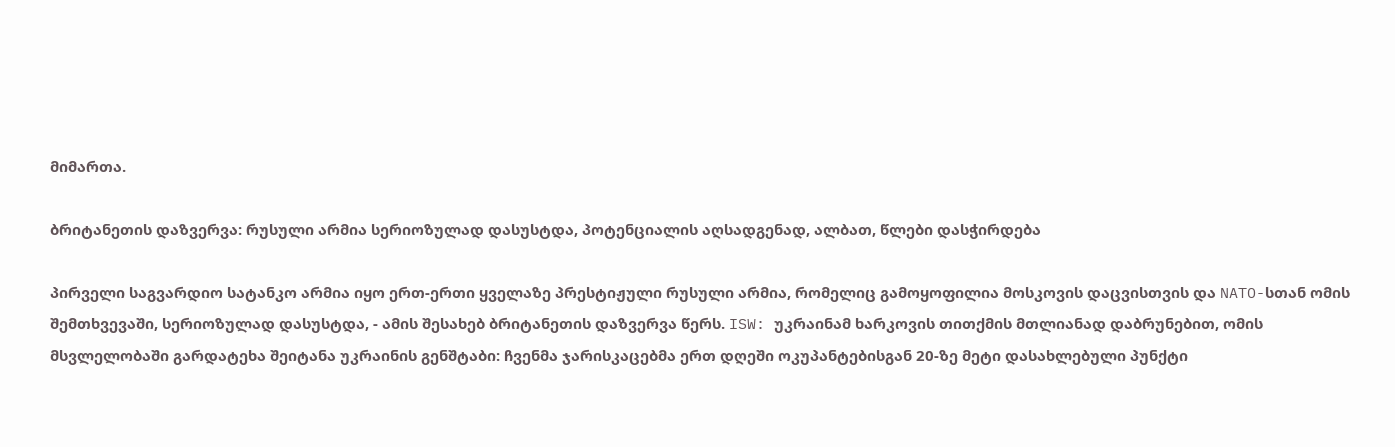მიმართა.

ბრიტანეთის დაზვერვა: რუსული არმია სერიოზულად დასუსტდა, პოტენციალის აღსადგენად, ალბათ, წლები დასჭირდება

პირველი საგვარდიო სატანკო არმია იყო ერთ-ერთი ყველაზე პრესტიჟული რუსული არმია, რომელიც გამოყოფილია მოსკოვის დაცვისთვის და NATO-სთან ომის შემთხვევაში, სერიოზულად დასუსტდა, - ამის შესახებ ბრიტანეთის დაზვერვა წერს. ISW: უკრაინამ ხარკოვის თითქმის მთლიანად დაბრუნებით, ომის მსვლელობაში გარდატეხა შეიტანა უკრაინის გენშტაბი: ჩვენმა ჯარისკაცებმა ერთ დღეში ოკუპანტებისგან 20-ზე მეტი დასახლებული პუნქტი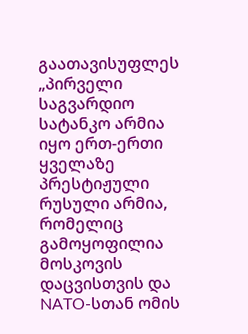გაათავისუფლეს „პირველი საგვარდიო სატანკო არმია იყო ერთ-ერთი ყველაზე პრესტიჟული რუსული არმია, რომელიც გამოყოფილია მოსკოვის დაცვისთვის და NATO-სთან ომის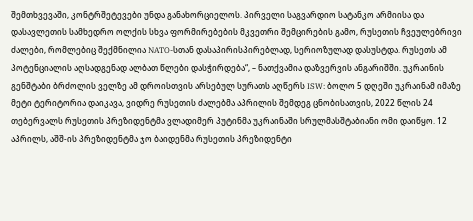შემთხვევაში, კონტრშეტევები უნდა განახორციელოს. პირველი საგვარდიო სატანკო არმიისა და დასავლეთის სამხედრო ოლქის სხვა ფორმირებების მკვეთრი შემცირების გამო, რუსეთის ჩვეულებრივი ძალები, რომლებიც შექმნილია NATO-სთან დასაპირისპირებლად, სერიოზულად დასუსტდა. რუსეთს ამ პოტენციალის აღსადგენად ალბათ წლები დასჭირდება“, – ნათქვამია დაზვერვის ანგარიშში. უკრაინის გენშტაბი ბრძოლის ველზე ამ დროისთვის არსებულ სურათს აღწერს ISW: ბოლო 5 დღეში უკრაინამ იმაზე მეტი ტერიტორია დაიკავა, ვიდრე რუსეთის ძალებმა აპრილის შემდეგ ცნობისათვის, 2022 წლის 24 თებერვალს რუსეთის პრეზიდენტმა ვლადიმერ პუტინმა უკრაინაში სრულმასშტაბიანი ომი დაიწყო. 12 აპრილს, აშშ-ის პრეზიდენტმა ჯო ბაიდენმა რუსეთის პრეზიდენტი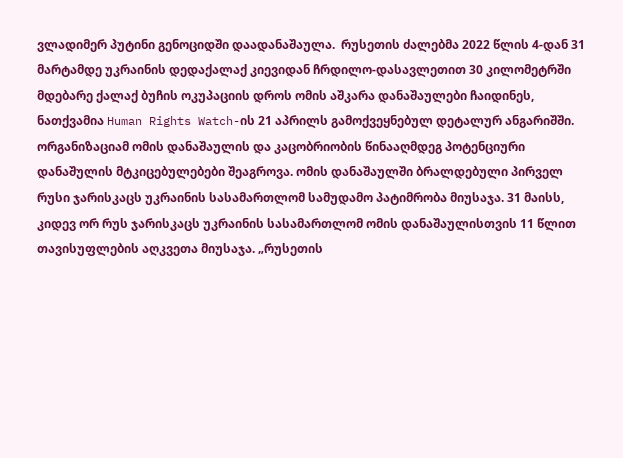ვლადიმერ პუტინი გენოციდში დაადანაშაულა.  რუსეთის ძალებმა 2022 წლის 4-დან 31 მარტამდე უკრაინის დედაქალაქ კიევიდან ჩრდილო-დასავლეთით 30 კილომეტრში მდებარე ქალაქ ბუჩის ოკუპაციის დროს ომის აშკარა დანაშაულები ჩაიდინეს, ნათქვამია Human Rights Watch-ის 21 აპრილს გამოქვეყნებულ დეტალურ ანგარიშში. ორგანიზაციამ ომის დანაშაულის და კაცობრიობის წინააღმდეგ პოტენციური დანაშულის მტკიცებულებები შეაგროვა. ომის დანაშაულში ბრალდებული პირველ რუსი ჯარისკაცს უკრაინის სასამართლომ სამუდამო პატიმრობა მიუსაჯა. 31 მაისს, კიდევ ორ რუს ჯარისკაცს უკრაინის სასამართლომ ომის დანაშაულისთვის 11 წლით თავისუფლების აღკვეთა მიუსაჯა. „რუსეთის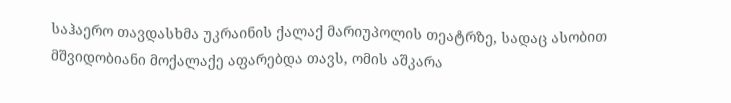საჰაერო თავდასხმა უკრაინის ქალაქ მარიუპოლის თეატრზე, სადაც ასობით მშვიდობიანი მოქალაქე აფარებდა თავს, ომის აშკარა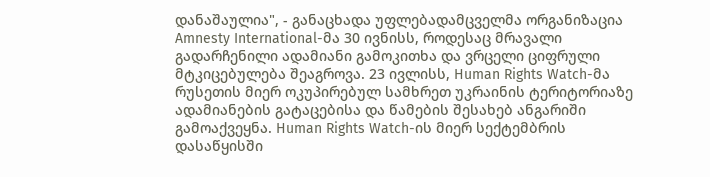დანაშაულია", - განაცხადა უფლებადამცველმა ორგანიზაცია Amnesty International-მა 30 ივნისს, როდესაც მრავალი გადარჩენილი ადამიანი გამოკითხა და ვრცელი ციფრული მტკიცებულება შეაგროვა. 23 ივლისს, Human Rights Watch-მა რუსეთის მიერ ოკუპირებულ სამხრეთ უკრაინის ტერიტორიაზე ადამიანების გატაცებისა და წამების შესახებ ანგარიში გამოაქვეყნა. Human Rights Watch-ის მიერ სექტემბრის დასაწყისში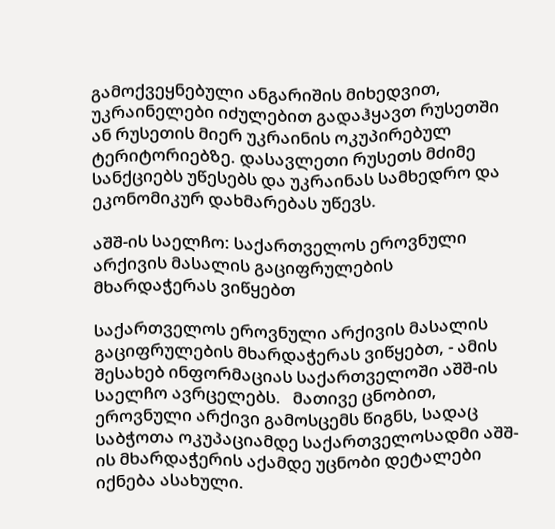გამოქვეყნებული ანგარიშის მიხედვით, უკრაინელები იძულებით გადაჰყავთ რუსეთში ან რუსეთის მიერ უკრაინის ოკუპირებულ ტერიტორიებზე. დასავლეთი რუსეთს მძიმე სანქციებს უწესებს და უკრაინას სამხედრო და ეკონომიკურ დახმარებას უწევს.

აშშ-ის საელჩო: საქართველოს ეროვნული არქივის მასალის გაციფრულების მხარდაჭერას ვიწყებთ

საქართველოს ეროვნული არქივის მასალის გაციფრულების მხარდაჭერას ვიწყებთ, - ამის შესახებ ინფორმაციას საქართველოში აშშ-ის საელჩო ავრცელებს.   მათივე ცნობით,  ეროვნული არქივი გამოსცემს წიგნს, სადაც საბჭოთა ოკუპაციამდე საქართველოსადმი აშშ-ის მხარდაჭერის აქამდე უცნობი დეტალები იქნება ასახული.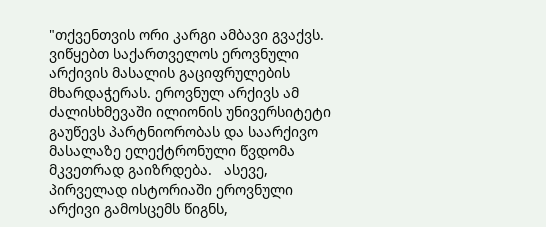"თქვენთვის ორი კარგი ამბავი გვაქვს. ვიწყებთ საქართველოს ეროვნული არქივის მასალის გაციფრულების მხარდაჭერას. ეროვნულ არქივს ამ ძალისხმევაში ილიონის უნივერსიტეტი გაუწევს პარტნიორობას და საარქივო მასალაზე ელექტრონული წვდომა მკვეთრად გაიზრდება.   ასევე, პირველად ისტორიაში ეროვნული არქივი გამოსცემს წიგნს,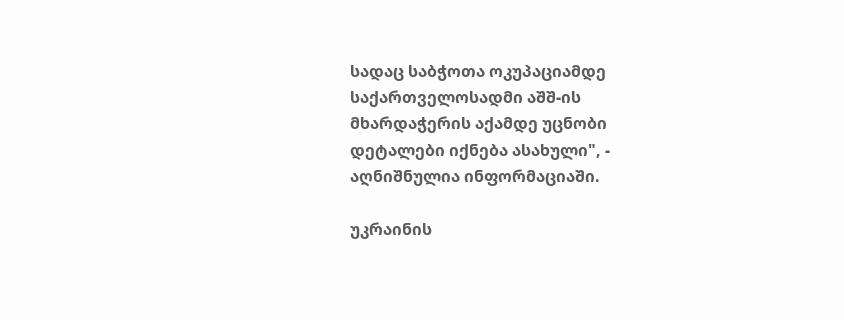სადაც საბჭოთა ოკუპაციამდე საქართველოსადმი აშშ-ის მხარდაჭერის აქამდე უცნობი დეტალები იქნება ასახული", - აღნიშნულია ინფორმაციაში.

უკრაინის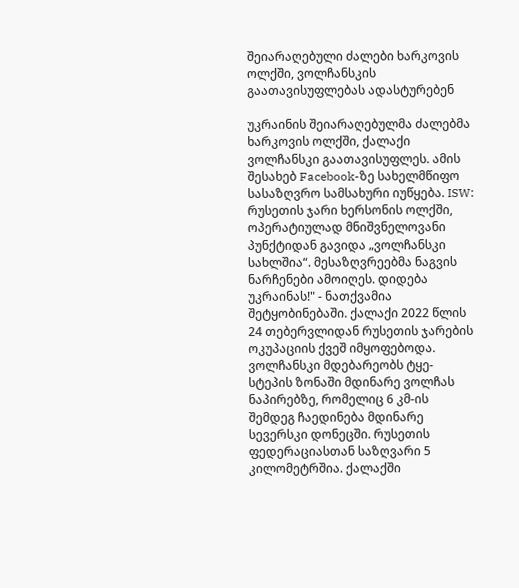შეიარაღებული ძალები ხარკოვის ოლქში, ვოლჩანსკის გაათავისუფლებას ადასტურებენ

უკრაინის შეიარაღებულმა ძალებმა ხარკოვის ოლქში, ქალაქი ვოლჩანსკი გაათავისუფლეს. ამის შესახებ Facebook-ზე სახელმწიფო სასაზღვრო სამსახური იუწყება. ISW: რუსეთის ჯარი ხერსონის ოლქში, ოპერატიულად მნიშვნელოვანი პუნქტიდან გავიდა „ვოლჩანსკი სახლშია“. მესაზღვრეებმა ნაგვის ნარჩენები ამოიღეს. დიდება უკრაინას!" - ნათქვამია შეტყობინებაში. ქალაქი 2022 წლის 24 თებერვლიდან რუსეთის ჯარების ოკუპაციის ქვეშ იმყოფებოდა. ვოლჩანსკი მდებარეობს ტყე-სტეპის ზონაში მდინარე ვოლჩას ნაპირებზე, რომელიც 6 კმ-ის შემდეგ ჩაედინება მდინარე სევერსკი დონეცში. რუსეთის ფედერაციასთან საზღვარი 5 კილომეტრშია. ქალაქში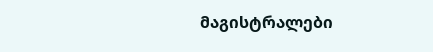მაგისტრალები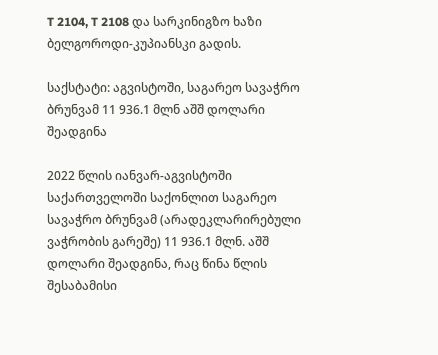T 2104, T 2108 და სარკინიგზო ხაზი ბელგოროდი-კუპიანსკი გადის.

საქსტატი: აგვისტოში, საგარეო სავაჭრო ბრუნვამ 11 936.1 მლნ აშშ დოლარი შეადგინა

2022 წლის იანვარ-აგვისტოში საქართველოში საქონლით საგარეო სავაჭრო ბრუნვამ (არადეკლარირებული ვაჭრობის გარეშე) 11 936.1 მლნ. აშშ დოლარი შეადგინა, რაც წინა წლის შესაბამისი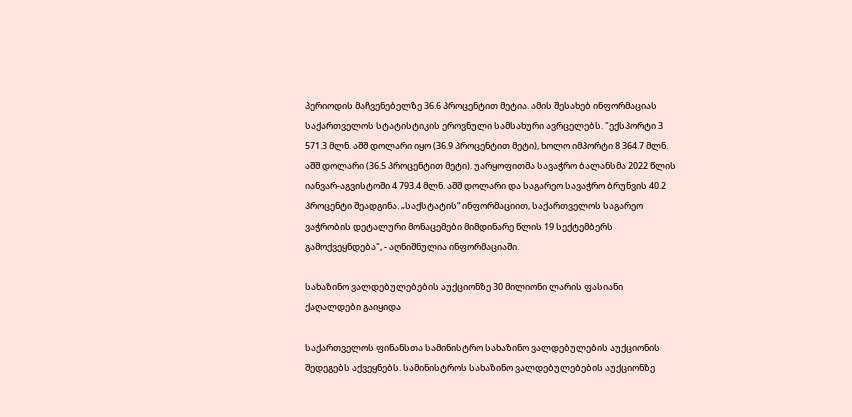პერიოდის მაჩვენებელზე 36.6 პროცენტით მეტია. ამის შესახებ ინფორმაციას საქართველოს სტატისტიკის ეროვნული სამსახური ავრცელებს. "ექსპორტი 3 571.3 მლნ. აშშ დოლარი იყო (36.9 პროცენტით მეტი), ხოლო იმპორტი 8 364.7 მლნ. აშშ დოლარი (36.5 პროცენტით მეტი). უარყოფითმა სავაჭრო ბალანსმა 2022 წლის იანვარ-აგვისტოში 4 793.4 მლნ. აშშ დოლარი და საგარეო სავაჭრო ბრუნვის 40.2 პროცენტი შეადგინა. „საქსტატის“ ინფორმაციით, საქართველოს საგარეო ვაჭრობის დეტალური მონაცემები მიმდინარე წლის 19 სექტემბერს გამოქვეყნდება", - აღნიშნულია ინფორმაციაში.

სახაზინო ვალდებულებების აუქციონზე 30 მილიონი ლარის ფასიანი ქაღალდები გაიყიდა

საქართველოს ფინანსთა სამინისტრო სახაზინო ვალდებულების აუქციონის შედეგებს აქვეყნებს. სამინისტროს სახაზინო ვალდებულებების აუქციონზე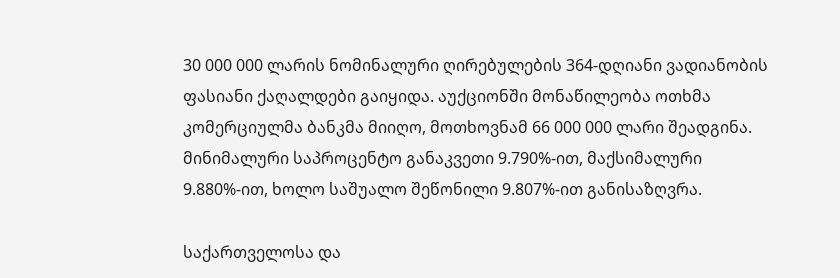30 000 000 ლარის ნომინალური ღირებულების 364-დღიანი ვადიანობის ფასიანი ქაღალდები გაიყიდა. აუქციონში მონაწილეობა ოთხმა კომერციულმა ბანკმა მიიღო, მოთხოვნამ 66 000 000 ლარი შეადგინა. მინიმალური საპროცენტო განაკვეთი 9.790%-ით, მაქსიმალური 9.880%-ით, ხოლო საშუალო შეწონილი 9.807%-ით განისაზღვრა.

საქართველოსა და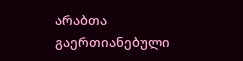არაბთა გაერთიანებული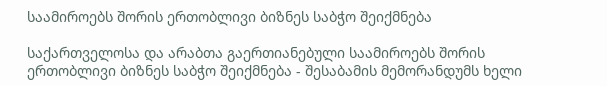საამიროებს შორის ერთობლივი ბიზნეს საბჭო შეიქმნება

საქართველოსა და არაბთა გაერთიანებული საამიროებს შორის ერთობლივი ბიზნეს საბჭო შეიქმნება - შესაბამის მემორანდუმს ხელი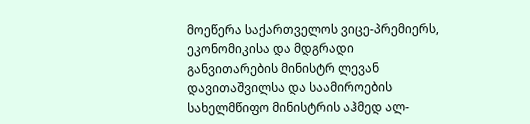მოეწერა საქართველოს ვიცე-პრემიერს, ეკონომიკისა და მდგრადი განვითარების მინისტრ ლევან დავითაშვილსა და საამიროების სახელმწიფო მინისტრის აჰმედ ალ-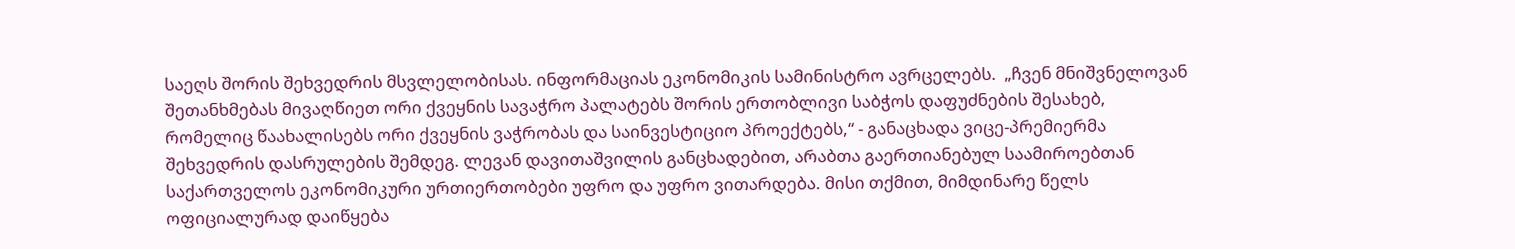საეღს შორის შეხვედრის მსვლელობისას. ინფორმაციას ეკონომიკის სამინისტრო ავრცელებს.  „ჩვენ მნიშვნელოვან შეთანხმებას მივაღწიეთ ორი ქვეყნის სავაჭრო პალატებს შორის ერთობლივი საბჭოს დაფუძნების შესახებ, რომელიც წაახალისებს ორი ქვეყნის ვაჭრობას და საინვესტიციო პროექტებს,“ - განაცხადა ვიცე-პრემიერმა შეხვედრის დასრულების შემდეგ. ლევან დავითაშვილის განცხადებით, არაბთა გაერთიანებულ საამიროებთან საქართველოს ეკონომიკური ურთიერთობები უფრო და უფრო ვითარდება. მისი თქმით, მიმდინარე წელს ოფიციალურად დაიწყება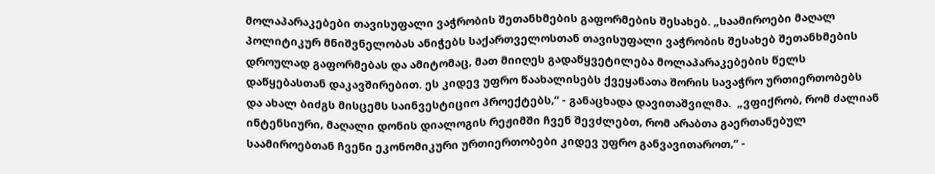მოლაპარაკებები თავისუფალი ვაჭრობის შეთანხმების გაფორმების შესახებ. „საამიროები მაღალ პოლიტიკურ მნიშვნელობას ანიჭებს საქართველოსთან თავისუფალი ვაჭრობის შესახებ შეთანხმების დროულად გაფორმებას და ამიტომაც, მათ მიიღეს გადაწყვეტილება მოლაპარაკებების წელს დაწყებასთან დაკავშირებით. ეს კიდევ უფრო წაახალისებს ქვეყანათა შორის სავაჭრო ურთიერთობებს და ახალ ბიძგს მისცემს საინვესტიციო პროექტებს,“ - განაცხადა დავითაშვილმა.  „ვფიქრობ, რომ ძალიან ინტენსიური, მაღალი დონის დიალოგის რეჟიმში ჩვენ შევძლებთ, რომ არაბთა გაერთანებულ საამიროებთან ჩვენი ეკონომიკური ურთიერთობები კიდევ უფრო განვავითაროთ,“ -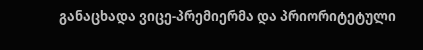განაცხადა ვიცე-პრემიერმა და პრიორიტეტული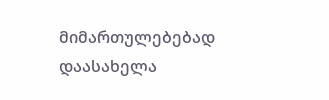მიმართულებებად დაასახელა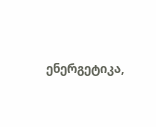ენერგეტიკა,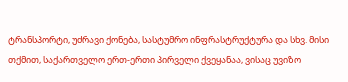ტრანსპორტი, უძრავი ქონება, სასტუმრო ინფრასტრუქტურა და სხვ. მისი თქმით, საქართველო ერთ-ერთი პირველი ქვეყანაა, ვისაც უვიზო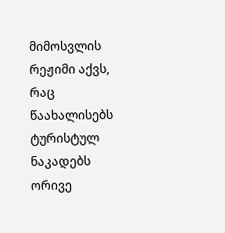მიმოსვლის რეჟიმი აქვს, რაც წაახალისებს ტურისტულ ნაკადებს ორივე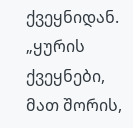ქვეყნიდან. „ყურის ქვეყნები, მათ შორის,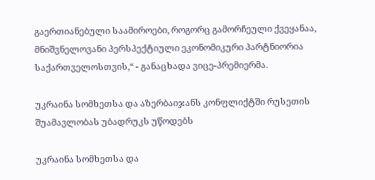გაერთიანებული საამიროები, როგორც გამორჩეული ქვეყანაა, მნიშვნელოვანი პერსპექტიული ეკონომიკური პარტნიორია საქართველოსთვის,“ - განაცხადა ვიცე-პრემიერმა.

უკრაინა სომხეთსა და აზერბაიჯანს კონფლიქტში რუსეთის შუამავლობას უბადრუკს უწოდებს

უკრაინა სომხეთსა და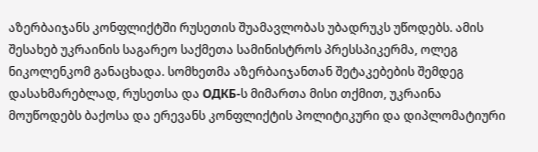აზერბაიჯანს კონფლიქტში რუსეთის შუამავლობას უბადრუკს უწოდებს. ამის შესახებ უკრაინის საგარეო საქმეთა სამინისტროს პრესსპიკერმა, ოლეგ ნიკოლენკომ განაცხადა. სომხეთმა აზერბაიჯანთან შეტაკებების შემდეგ დასახმარებლად, რუსეთსა და ОДКБ-ს მიმართა მისი თქმით, უკრაინა მოუწოდებს ბაქოსა და ერევანს კონფლიქტის პოლიტიკური და დიპლომატიური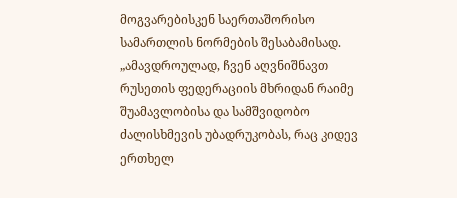მოგვარებისკენ საერთაშორისო სამართლის ნორმების შესაბამისად. „ამავდროულად, ჩვენ აღვნიშნავთ რუსეთის ფედერაციის მხრიდან რაიმე შუამავლობისა და სამშვიდობო ძალისხმევის უბადრუკობას, რაც კიდევ ერთხელ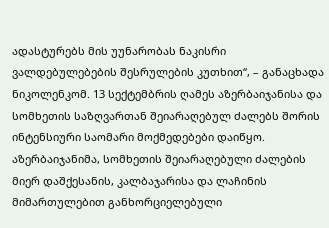ადასტურებს მის უუნარობას ნაკისრი ვალდებულებების შესრულების კუთხით“, – განაცხადა ნიკოლენკომ. 13 სექტემბრის ღამეს აზერბაიჯანისა და სომხეთის საზღვართან შეიარაღებულ ძალებს შორის ინტენსიური საომარი მოქმედებები დაიწყო. აზერბაიჯანიმა, სომხეთის შეიარაღებული ძალების მიერ დაშქესანის, კალბაჯარისა და ლაჩინის მიმართულებით განხორციელებული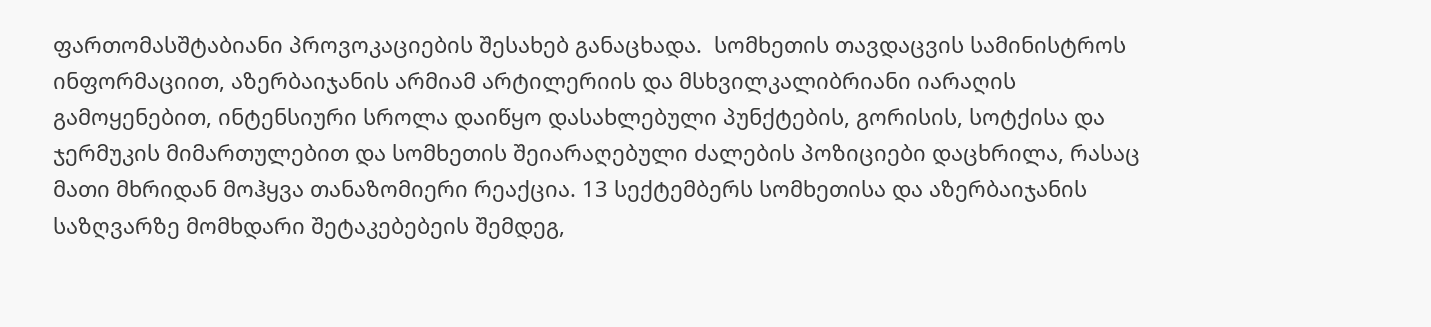ფართომასშტაბიანი პროვოკაციების შესახებ განაცხადა.  სომხეთის თავდაცვის სამინისტროს ინფორმაციით, აზერბაიჯანის არმიამ არტილერიის და მსხვილკალიბრიანი იარაღის გამოყენებით, ინტენსიური სროლა დაიწყო დასახლებული პუნქტების, გორისის, სოტქისა და ჯერმუკის მიმართულებით და სომხეთის შეიარაღებული ძალების პოზიციები დაცხრილა, რასაც მათი მხრიდან მოჰყვა თანაზომიერი რეაქცია. 13 სექტემბერს სომხეთისა და აზერბაიჯანის საზღვარზე მომხდარი შეტაკებებეის შემდეგ,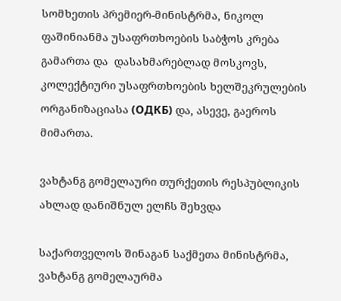სომხეთის პრემიერ-მინისტრმა, ნიკოლ ფაშინიანმა უსაფრთხოების საბჭოს კრება გამართა და  დასახმარებლად მოსკოვს, კოლექტიური უსაფრთხოების ხელშეკრულების ორგანიზაციასა (ОДКБ) და, ასევე, გაეროს მიმართა.

ვახტანგ გომელაური თურქეთის რესპუბლიკის ახლად დანიშნულ ელჩს შეხვდა

საქართველოს შინაგან საქმეთა მინისტრმა, ვახტანგ გომელაურმა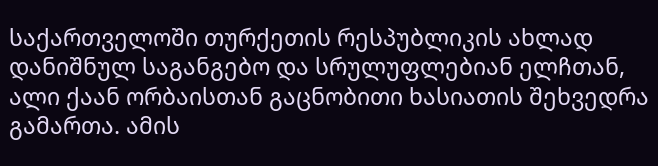საქართველოში თურქეთის რესპუბლიკის ახლად დანიშნულ საგანგებო და სრულუფლებიან ელჩთან, ალი ქაან ორბაისთან გაცნობითი ხასიათის შეხვედრა გამართა. ამის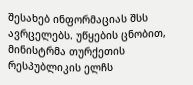შესახებ ინფორმაციას შსს ავრცელებს. უწყების ცნობით, მინისტრმა თურქეთის რესპუბლიკის ელჩს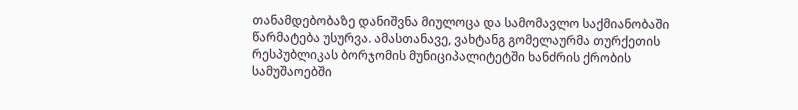თანამდებობაზე დანიშვნა მიულოცა და სამომავლო საქმიანობაში წარმატება უსურვა. ამასთანავე, ვახტანგ გომელაურმა თურქეთის რესპუბლიკას ბორჯომის მუნიციპალიტეტში ხანძრის ქრობის სამუშაოებში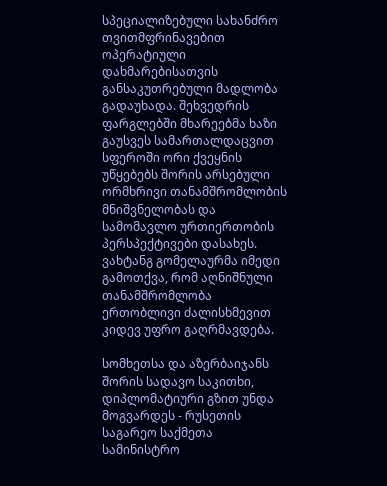სპეციალიზებული სახანძრო თვითმფრინავებით ოპერატიული დახმარებისათვის განსაკუთრებული მადლობა გადაუხადა. შეხვედრის ფარგლებში მხარეებმა ხაზი გაუსვეს სამართალდაცვით სფეროში ორი ქვეყნის უწყებებს შორის არსებული ორმხრივი თანამშრომლობის მნიშვნელობას და სამომავლო ურთიერთობის პერსპექტივები დასახეს. ვახტანგ გომელაურმა იმედი გამოთქვა, რომ აღნიშნული თანამშრომლობა ერთობლივი ძალისხმევით კიდევ უფრო გაღრმავდება.

სომხეთსა და აზერბაიჯანს შორის სადავო საკითხი, დიპლომატიური გზით უნდა მოგვარდეს - რუსეთის საგარეო საქმეთა სამინისტრო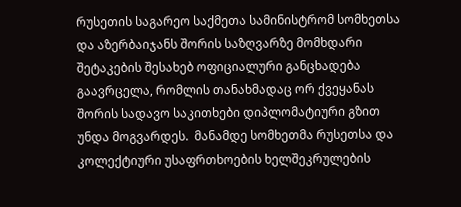რუსეთის საგარეო საქმეთა სამინისტრომ სომხეთსა და აზერბაიჯანს შორის საზღვარზე მომხდარი შეტაკების შესახებ ოფიციალური განცხადება გაავრცელა, რომლის თანახმადაც ორ ქვეყანას შორის სადავო საკითხები დიპლომატიური გზით უნდა მოგვარდეს.  მანამდე სომხეთმა რუსეთსა და კოლექტიური უსაფრთხოების ხელშეკრულების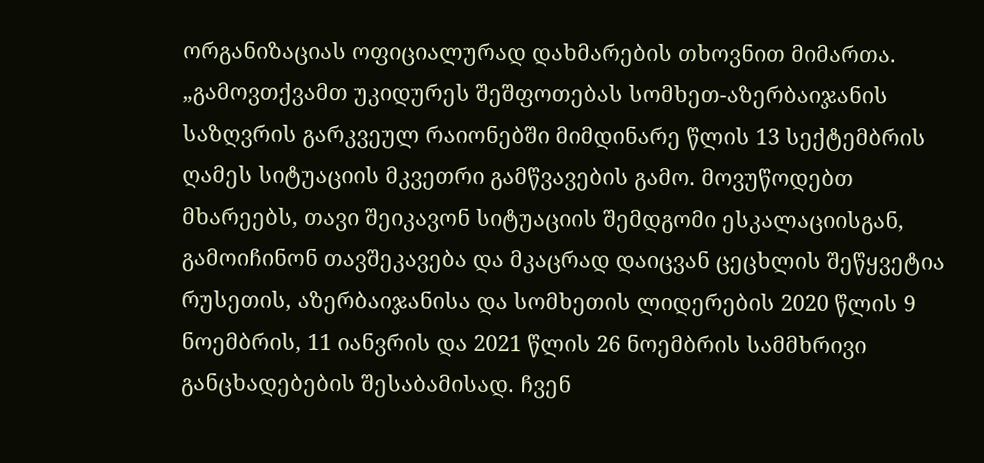ორგანიზაციას ოფიციალურად დახმარების თხოვნით მიმართა. „გამოვთქვამთ უკიდურეს შეშფოთებას სომხეთ-აზერბაიჯანის საზღვრის გარკვეულ რაიონებში მიმდინარე წლის 13 სექტემბრის ღამეს სიტუაციის მკვეთრი გამწვავების გამო. მოვუწოდებთ მხარეებს, თავი შეიკავონ სიტუაციის შემდგომი ესკალაციისგან, გამოიჩინონ თავშეკავება და მკაცრად დაიცვან ცეცხლის შეწყვეტია რუსეთის, აზერბაიჯანისა და სომხეთის ლიდერების 2020 წლის 9 ნოემბრის, 11 იანვრის და 2021 წლის 26 ნოემბრის სამმხრივი განცხადებების შესაბამისად. ჩვენ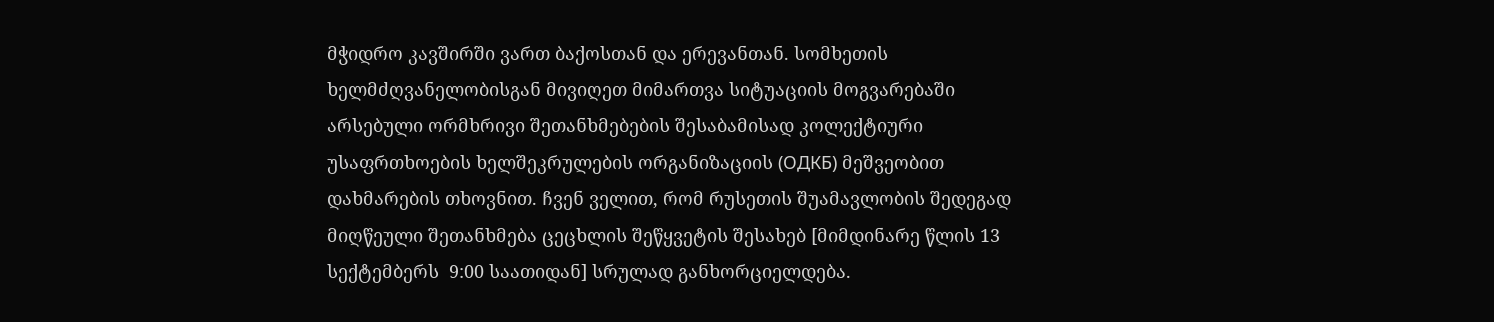მჭიდრო კავშირში ვართ ბაქოსთან და ერევანთან. სომხეთის ხელმძღვანელობისგან მივიღეთ მიმართვა სიტუაციის მოგვარებაში არსებული ორმხრივი შეთანხმებების შესაბამისად კოლექტიური უსაფრთხოების ხელშეკრულების ორგანიზაციის (ОДКБ) მეშვეობით დახმარების თხოვნით. ჩვენ ველით, რომ რუსეთის შუამავლობის შედეგად მიღწეული შეთანხმება ცეცხლის შეწყვეტის შესახებ [მიმდინარე წლის 13 სექტემბერს  9:00 საათიდან] სრულად განხორციელდება.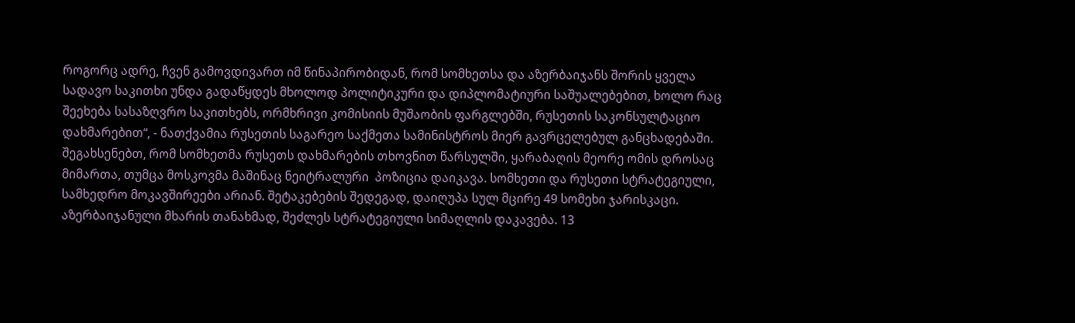როგორც ადრე, ჩვენ გამოვდივართ იმ წინაპირობიდან, რომ სომხეთსა და აზერბაიჯანს შორის ყველა სადავო საკითხი უნდა გადაწყდეს მხოლოდ პოლიტიკური და დიპლომატიური საშუალებებით, ხოლო რაც შეეხება სასაზღვრო საკითხებს, ორმხრივი კომისიის მუშაობის ფარგლებში, რუსეთის საკონსულტაციო დახმარებით“, - ნათქვამია რუსეთის საგარეო საქმეთა სამინისტროს მიერ გავრცელებულ განცხადებაში. შეგახსენებთ, რომ სომხეთმა რუსეთს დახმარების თხოვნით წარსულში, ყარაბაღის მეორე ომის დროსაც მიმართა, თუმცა მოსკოვმა მაშინაც ნეიტრალური  პოზიცია დაიკავა. სომხეთი და რუსეთი სტრატეგიული, სამხედრო მოკავშირეები არიან. შეტაკებების შედეგად, დაიღუპა სულ მცირე 49 სომეხი ჯარისკაცი. აზერბაიჯანული მხარის თანახმად, შეძლეს სტრატეგიული სიმაღლის დაკავება. 13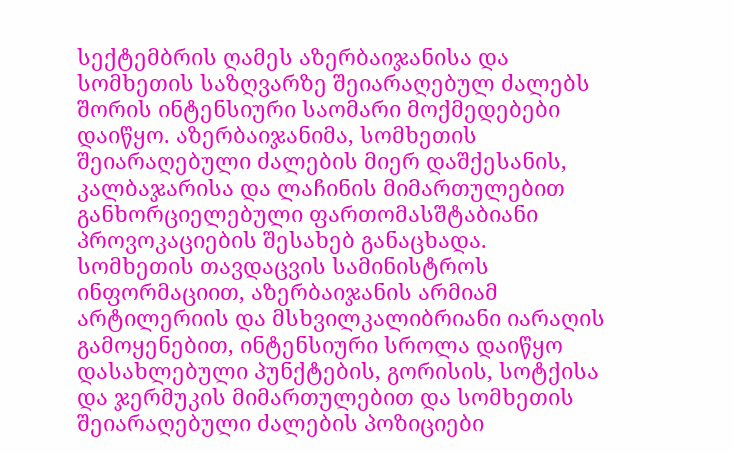სექტემბრის ღამეს აზერბაიჯანისა და სომხეთის საზღვარზე შეიარაღებულ ძალებს შორის ინტენსიური საომარი მოქმედებები დაიწყო. აზერბაიჯანიმა, სომხეთის შეიარაღებული ძალების მიერ დაშქესანის, კალბაჯარისა და ლაჩინის მიმართულებით განხორციელებული ფართომასშტაბიანი პროვოკაციების შესახებ განაცხადა.  სომხეთის თავდაცვის სამინისტროს ინფორმაციით, აზერბაიჯანის არმიამ არტილერიის და მსხვილკალიბრიანი იარაღის გამოყენებით, ინტენსიური სროლა დაიწყო დასახლებული პუნქტების, გორისის, სოტქისა და ჯერმუკის მიმართულებით და სომხეთის შეიარაღებული ძალების პოზიციები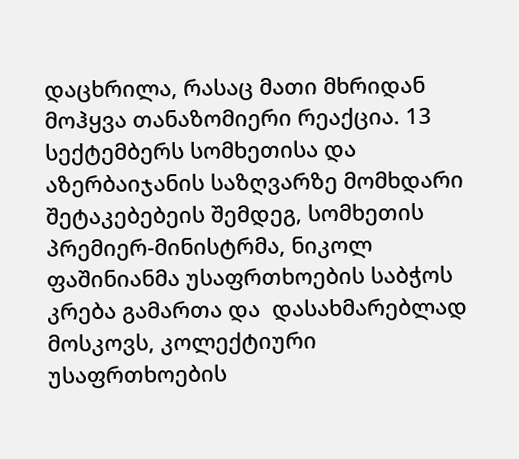დაცხრილა, რასაც მათი მხრიდან მოჰყვა თანაზომიერი რეაქცია. 13 სექტემბერს სომხეთისა და აზერბაიჯანის საზღვარზე მომხდარი შეტაკებებეის შემდეგ, სომხეთის პრემიერ-მინისტრმა, ნიკოლ ფაშინიანმა უსაფრთხოების საბჭოს კრება გამართა და  დასახმარებლად მოსკოვს, კოლექტიური უსაფრთხოების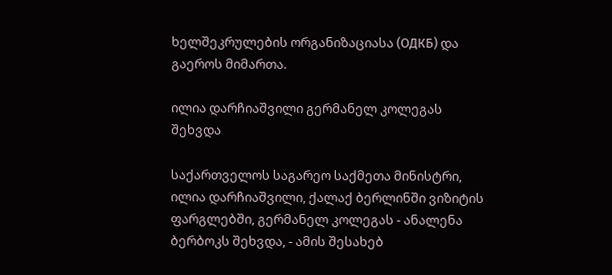ხელშეკრულების ორგანიზაციასა (ОДКБ) და გაეროს მიმართა.

ილია დარჩიაშვილი გერმანელ კოლეგას შეხვდა

საქართველოს საგარეო საქმეთა მინისტრი, ილია დარჩიაშვილი, ქალაქ ბერლინში ვიზიტის ფარგლებში, გერმანელ კოლეგას - ანალენა ბერბოკს შეხვდა, - ამის შესახებ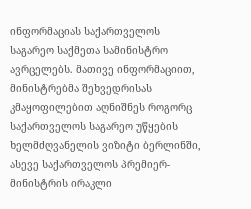ინფორმაციას საქართველოს საგარეო საქმეთა სამინისტრო ავრცელებს. მათივე ინფორმაციით, მინისტრებმა შეხვედრისას კმაყოფილებით აღნიშნეს როგორც საქართველოს საგარეო უწყების ხელმძღვანელის ვიზიტი ბერლინში, ასევე საქართველოს პრემიერ-მინისტრის ირაკლი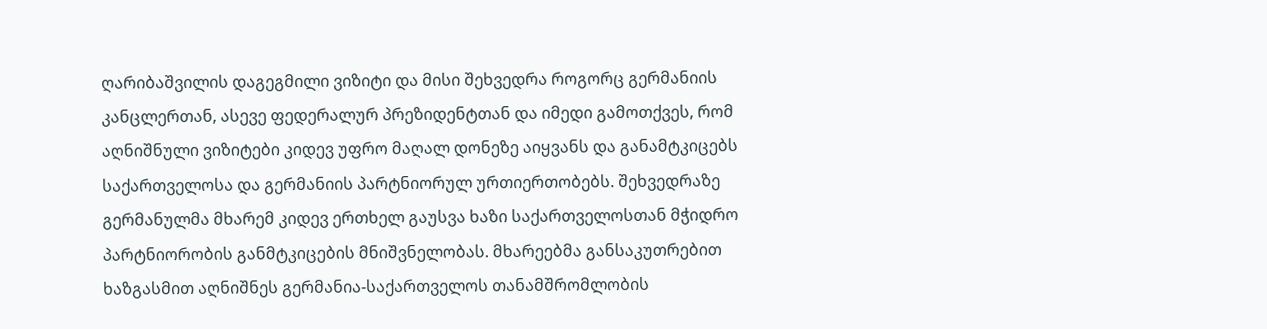ღარიბაშვილის დაგეგმილი ვიზიტი და მისი შეხვედრა როგორც გერმანიის კანცლერთან, ასევე ფედერალურ პრეზიდენტთან და იმედი გამოთქვეს, რომ აღნიშნული ვიზიტები კიდევ უფრო მაღალ დონეზე აიყვანს და განამტკიცებს საქართველოსა და გერმანიის პარტნიორულ ურთიერთობებს. შეხვედრაზე გერმანულმა მხარემ კიდევ ერთხელ გაუსვა ხაზი საქართველოსთან მჭიდრო პარტნიორობის განმტკიცების მნიშვნელობას. მხარეებმა განსაკუთრებით ხაზგასმით აღნიშნეს გერმანია-საქართველოს თანამშრომლობის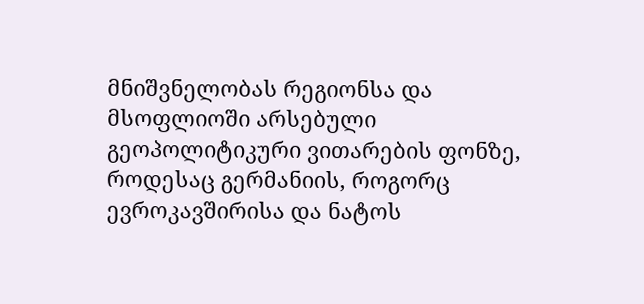მნიშვნელობას რეგიონსა და მსოფლიოში არსებული გეოპოლიტიკური ვითარების ფონზე, როდესაც გერმანიის, როგორც ევროკავშირისა და ნატოს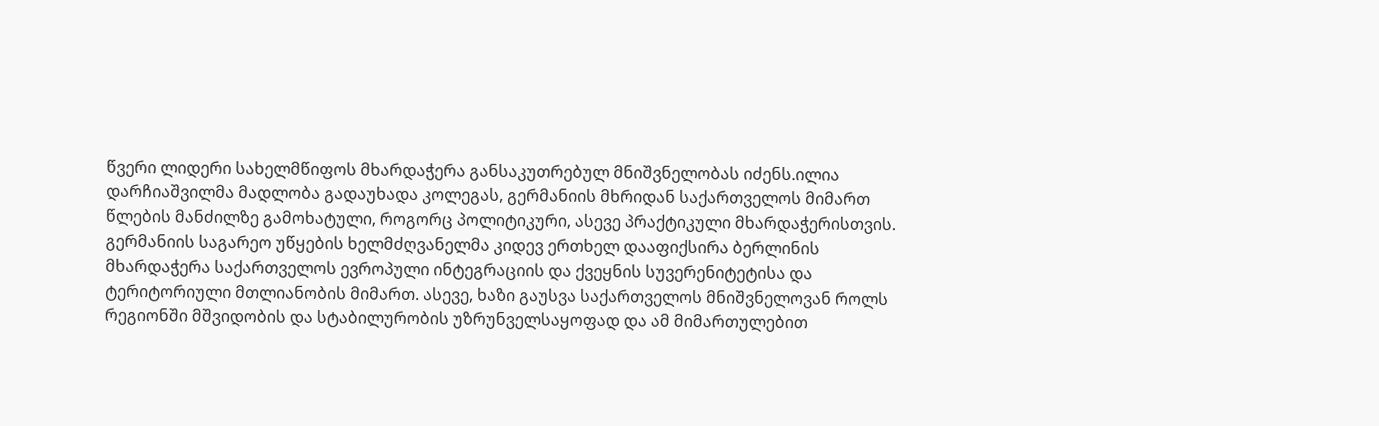წვერი ლიდერი სახელმწიფოს მხარდაჭერა განსაკუთრებულ მნიშვნელობას იძენს.ილია დარჩიაშვილმა მადლობა გადაუხადა კოლეგას, გერმანიის მხრიდან საქართველოს მიმართ წლების მანძილზე გამოხატული, როგორც პოლიტიკური, ასევე პრაქტიკული მხარდაჭერისთვის. გერმანიის საგარეო უწყების ხელმძღვანელმა კიდევ ერთხელ დააფიქსირა ბერლინის მხარდაჭერა საქართველოს ევროპული ინტეგრაციის და ქვეყნის სუვერენიტეტისა და ტერიტორიული მთლიანობის მიმართ. ასევე, ხაზი გაუსვა საქართველოს მნიშვნელოვან როლს რეგიონში მშვიდობის და სტაბილურობის უზრუნველსაყოფად და ამ მიმართულებით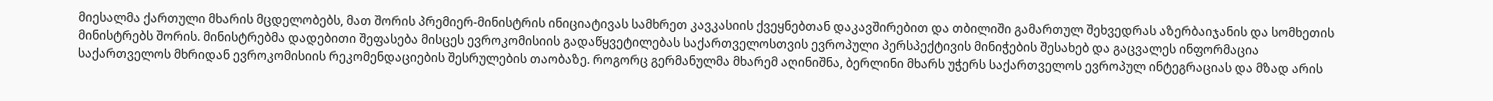მიესალმა ქართული მხარის მცდელობებს, მათ შორის პრემიერ-მინისტრის ინიციატივას სამხრეთ კავკასიის ქვეყნებთან დაკავშირებით და თბილიში გამართულ შეხვედრას აზერბაიჯანის და სომხეთის მინისტრებს შორის. მინისტრებმა დადებითი შეფასება მისცეს ევროკომისიის გადაწყვეტილებას საქართველოსთვის ევროპული პერსპექტივის მინიჭების შესახებ და გაცვალეს ინფორმაცია საქართველოს მხრიდან ევროკომისიის რეკომენდაციების შესრულების თაობაზე. როგორც გერმანულმა მხარემ აღინიშნა, ბერლინი მხარს უჭერს საქართველოს ევროპულ ინტეგრაციას და მზად არის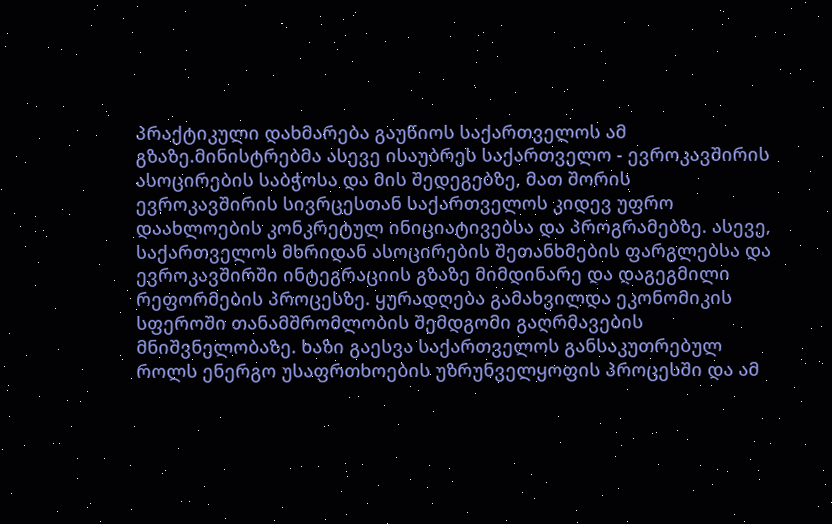პრაქტიკული დახმარება გაუწიოს საქართველოს ამ გზაზე.მინისტრებმა ასევე ისაუბრეს საქართველო - ევროკავშირის ასოცირების საბჭოსა და მის შედეგებზე, მათ შორის ევროკავშირის სივრცესთან საქართველოს კიდევ უფრო დაახლოების კონკრეტულ ინიციატივებსა და პროგრამებზე. ასევე, საქართველოს მხრიდან ასოცირების შეთანხმების ფარგლებსა და ევროკავშირში ინტეგრაციის გზაზე მიმდინარე და დაგეგმილი რეფორმების პროცესზე. ყურადღება გამახვილდა ეკონომიკის სფეროში თანამშრომლობის შემდგომი გაღრმავების მნიშვნელობაზე. ხაზი გაესვა საქართველოს განსაკუთრებულ როლს ენერგო უსაფრთხოების უზრუნველყოფის პროცესში და ამ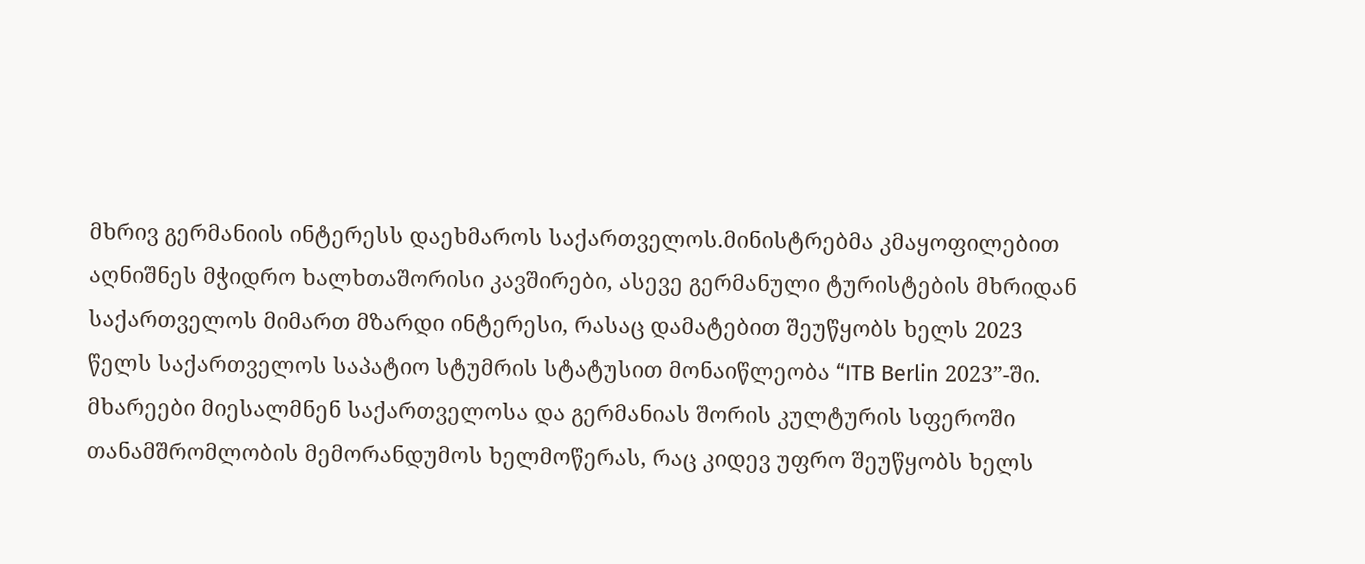მხრივ გერმანიის ინტერესს დაეხმაროს საქართველოს.მინისტრებმა კმაყოფილებით აღნიშნეს მჭიდრო ხალხთაშორისი კავშირები, ასევე გერმანული ტურისტების მხრიდან საქართველოს მიმართ მზარდი ინტერესი, რასაც დამატებით შეუწყობს ხელს 2023 წელს საქართველოს საპატიო სტუმრის სტატუსით მონაიწლეობა “ITB Berlin 2023”-ში. მხარეები მიესალმნენ საქართველოსა და გერმანიას შორის კულტურის სფეროში თანამშრომლობის მემორანდუმოს ხელმოწერას, რაც კიდევ უფრო შეუწყობს ხელს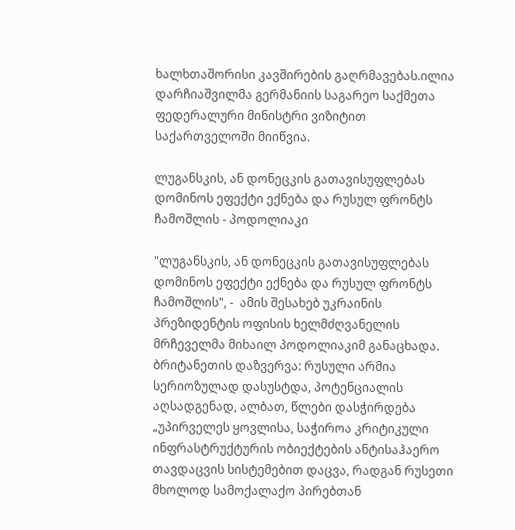ხალხთაშორისი კავშირების გაღრმავებას.ილია დარჩიაშვილმა გერმანიის საგარეო საქმეთა ფედერალური მინისტრი ვიზიტით საქართველოში მიიწვია.

ლუგანსკის, ან დონეცკის გათავისუფლებას დომინოს ეფექტი ექნება და რუსულ ფრონტს ჩამოშლის - პოდოლიაკი

"ლუგანსკის, ან დონეცკის გათავისუფლებას დომინოს ეფექტი ექნება და რუსულ ფრონტს ჩამოშლის", -  ამის შესახებ უკრაინის პრეზიდენტის ოფისის ხელმძღვანელის მრჩეველმა მიხაილ პოდოლიაკიმ განაცხადა. ბრიტანეთის დაზვერვა: რუსული არმია სერიოზულად დასუსტდა, პოტენციალის აღსადგენად, ალბათ, წლები დასჭირდება „უპირველეს ყოვლისა, საჭიროა კრიტიკული ინფრასტრუქტურის ობიექტების ანტისაჰაერო თავდაცვის სისტემებით დაცვა, რადგან რუსეთი მხოლოდ სამოქალაქო პირებთან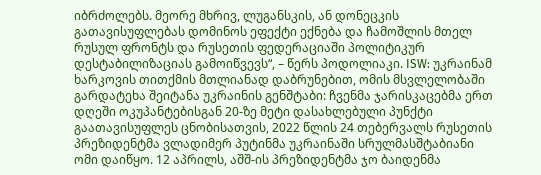იბრძოლებს. მეორე მხრივ, ლუგანსკის, ან დონეცკის გათავისუფლებას დომინოს ეფექტი ექნება და ჩამოშლის მთელ რუსულ ფრონტს და რუსეთის ფედერაციაში პოლიტიკურ დესტაბილიზაციას გამოიწვევს“, – წერს პოდოლიაკი. ISW: უკრაინამ ხარკოვის თითქმის მთლიანად დაბრუნებით, ომის მსვლელობაში გარდატეხა შეიტანა უკრაინის გენშტაბი: ჩვენმა ჯარისკაცებმა ერთ დღეში ოკუპანტებისგან 20-ზე მეტი დასახლებული პუნქტი გაათავისუფლეს ცნობისათვის, 2022 წლის 24 თებერვალს რუსეთის პრეზიდენტმა ვლადიმერ პუტინმა უკრაინაში სრულმასშტაბიანი ომი დაიწყო. 12 აპრილს, აშშ-ის პრეზიდენტმა ჯო ბაიდენმა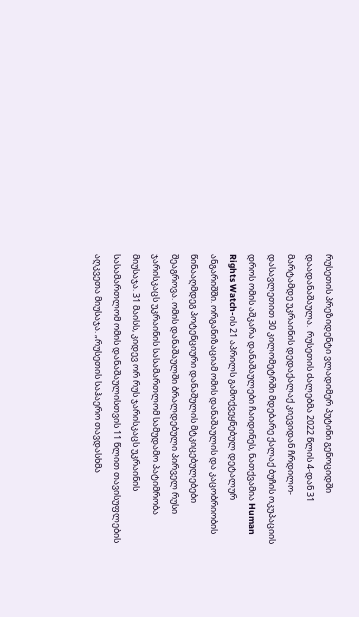რუსეთის პრეზიდენტი ვლადიმერ პუტინი გენოციდში დაადანაშაულა.  რუსეთის ძალებმა 2022 წლის 4-დან 31 მარტამდე უკრაინის დედაქალაქ კიევიდან ჩრდილო-დასავლეთით 30 კილომეტრში მდებარე ქალაქ ბუჩის ოკუპაციის დროს ომის აშკარა დანაშაულები ჩაიდინეს, ნათქვამია Human Rights Watch-ის 21 აპრილს გამოქვეყნებულ დეტალურ ანგარიშში. ორგანიზაციამ ომის დანაშაულის და კაცობრიობის წინააღმდეგ პოტენციური დანაშულის მტკიცებულებები შეაგროვა. ომის დანაშაულში ბრალდებული პირველ რუსი ჯარისკაცს უკრაინის სასამართლომ სამუდამო პატიმრობა მიუსაჯა. 31 მაისს, კიდევ ორ რუს ჯარისკაცს უკრაინის სასამართლომ ომის დანაშაულისთვის 11 წლით თავისუფლების აღკვეთა მიუსაჯა. „რუსეთის საჰაერო თავდასხმა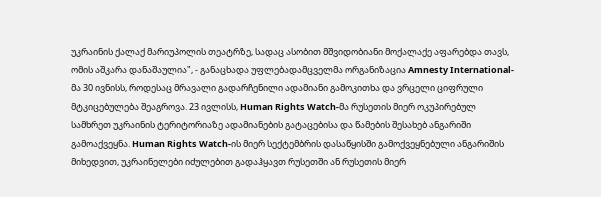უკრაინის ქალაქ მარიუპოლის თეატრზე, სადაც ასობით მშვიდობიანი მოქალაქე აფარებდა თავს, ომის აშკარა დანაშაულია", - განაცხადა უფლებადამცველმა ორგანიზაცია Amnesty International-მა 30 ივნისს, როდესაც მრავალი გადარჩენილი ადამიანი გამოკითხა და ვრცელი ციფრული მტკიცებულება შეაგროვა. 23 ივლისს, Human Rights Watch-მა რუსეთის მიერ ოკუპირებულ სამხრეთ უკრაინის ტერიტორიაზე ადამიანების გატაცებისა და წამების შესახებ ანგარიში გამოაქვეყნა. Human Rights Watch-ის მიერ სექტემბრის დასაწყისში გამოქვეყნებული ანგარიშის მიხედვით, უკრაინელები იძულებით გადაჰყავთ რუსეთში ან რუსეთის მიერ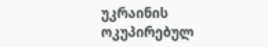უკრაინის ოკუპირებულ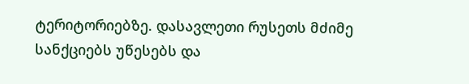ტერიტორიებზე. დასავლეთი რუსეთს მძიმე სანქციებს უწესებს და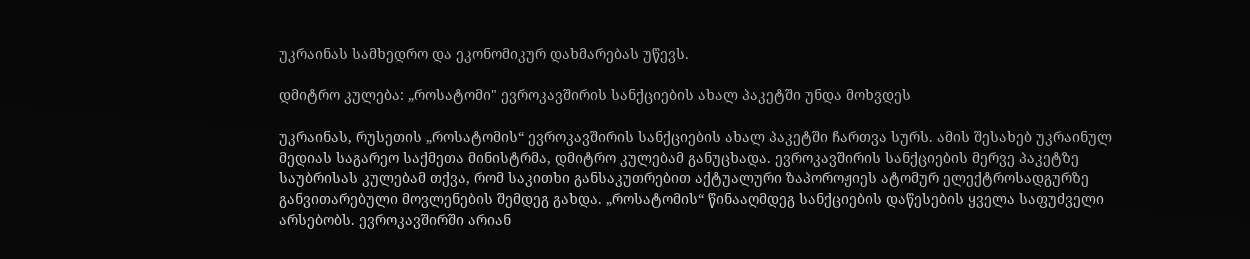უკრაინას სამხედრო და ეკონომიკურ დახმარებას უწევს.

დმიტრო კულება: „როსატომი" ევროკავშირის სანქციების ახალ პაკეტში უნდა მოხვდეს

უკრაინას, რუსეთის „როსატომის“ ევროკავშირის სანქციების ახალ პაკეტში ჩართვა სურს. ამის შესახებ უკრაინულ მედიას საგარეო საქმეთა მინისტრმა, დმიტრო კულებამ განუცხადა. ევროკავშირის სანქციების მერვე პაკეტზე საუბრისას კულებამ თქვა, რომ საკითხი განსაკუთრებით აქტუალური ზაპოროჟიეს ატომურ ელექტროსადგურზე განვითარებული მოვლენების შემდეგ გახდა. „როსატომის“ წინააღმდეგ სანქციების დაწესების ყველა საფუძველი არსებობს. ევროკავშირში არიან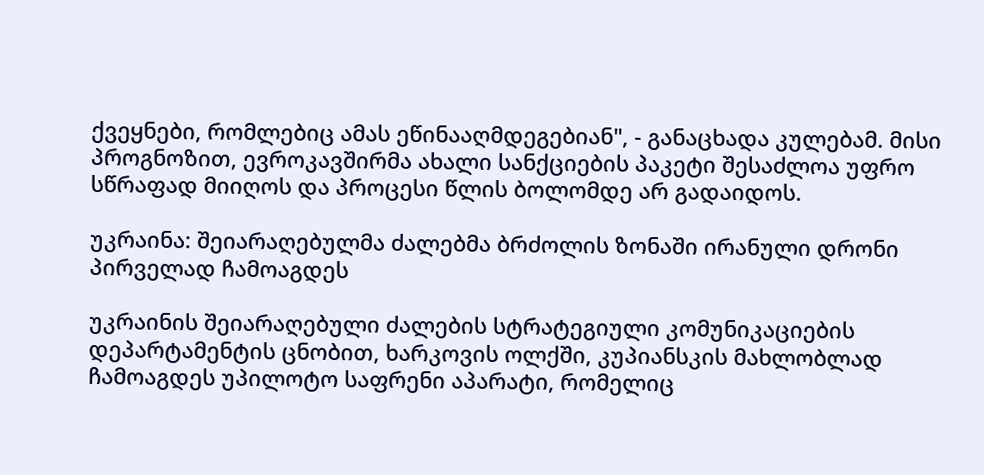ქვეყნები, რომლებიც ამას ეწინააღმდეგებიან", - განაცხადა კულებამ. მისი პროგნოზით, ევროკავშირმა ახალი სანქციების პაკეტი შესაძლოა უფრო სწრაფად მიიღოს და პროცესი წლის ბოლომდე არ გადაიდოს.

უკრაინა: შეიარაღებულმა ძალებმა ბრძოლის ზონაში ირანული დრონი პირველად ჩამოაგდეს

უკრაინის შეიარაღებული ძალების სტრატეგიული კომუნიკაციების დეპარტამენტის ცნობით, ხარკოვის ოლქში, კუპიანსკის მახლობლად ჩამოაგდეს უპილოტო საფრენი აპარატი, რომელიც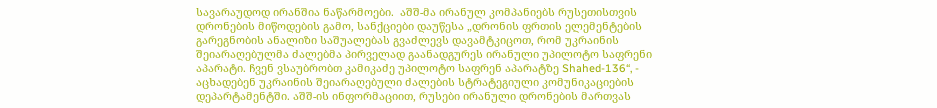სავარაუდოდ ირანშია ნაწარმოები.  აშშ-მა ირანულ კომპანიებს რუსეთისთვის დრონების მიწოდების გამო, სანქციები დაუწესა „დრონის ფრთის ელემენტების გარეგნობის ანალიზი საშუალებას გვაძლევს დავამტკიცოთ, რომ უკრაინის შეიარაღებულმა ძალებმა პირველად გაანადგურეს ირანული უპილოტო საფრენი აპარატი. ჩვენ ვსაუბრობთ კამიკაძე უპილოტო საფრენ აპარატზე Shahed-136“, - აცხადებენ უკრაინის შეიარაღებული ძალების სტრატეგიული კომუნიკაციების დეპარტამენტში. აშშ-ის ინფორმაციით, რუსები ირანული დრონების მართვას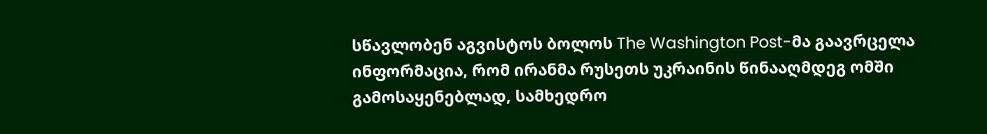სწავლობენ აგვისტოს ბოლოს The Washington Post-მა გაავრცელა ინფორმაცია, რომ ირანმა რუსეთს უკრაინის წინააღმდეგ ომში გამოსაყენებლად, სამხედრო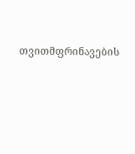თვითმფრინავების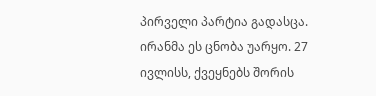პირველი პარტია გადასცა.  ირანმა ეს ცნობა უარყო. 27 ივლისს, ქვეყნებს შორის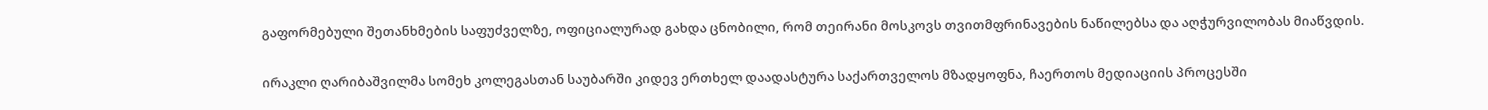გაფორმებული შეთანხმების საფუძველზე, ოფიციალურად გახდა ცნობილი, რომ თეირანი მოსკოვს თვითმფრინავების ნაწილებსა და აღჭურვილობას მიაწვდის.

ირაკლი ღარიბაშვილმა სომეხ კოლეგასთან საუბარში კიდევ ერთხელ დაადასტურა საქართველოს მზადყოფნა, ჩაერთოს მედიაციის პროცესში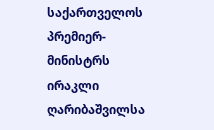საქართველოს პრემიერ-მინისტრს ირაკლი ღარიბაშვილსა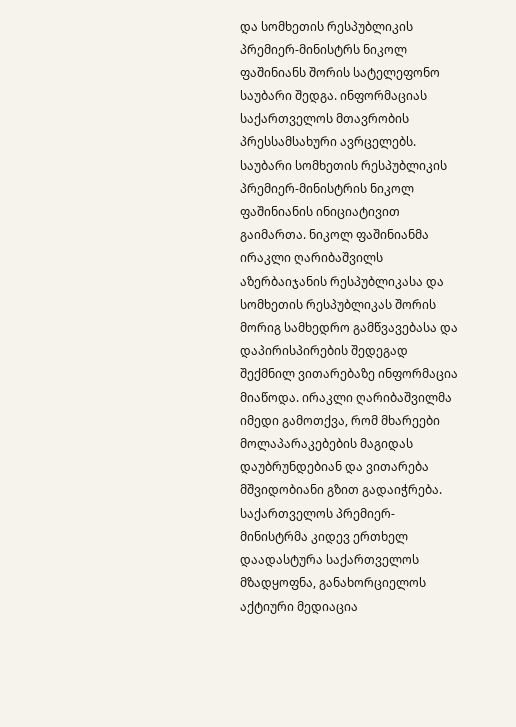და სომხეთის რესპუბლიკის პრემიერ-მინისტრს ნიკოლ ფაშინიანს შორის სატელეფონო საუბარი შედგა. ინფორმაციას საქართველოს მთავრობის პრესსამსახური ავრცელებს. საუბარი სომხეთის რესპუბლიკის პრემიერ-მინისტრის ნიკოლ ფაშინიანის ინიციატივით გაიმართა. ნიკოლ ფაშინიანმა ირაკლი ღარიბაშვილს აზერბაიჯანის რესპუბლიკასა და სომხეთის რესპუბლიკას შორის მორიგ სამხედრო გამწვავებასა და დაპირისპირების შედეგად შექმნილ ვითარებაზე ინფორმაცია მიაწოდა. ირაკლი ღარიბაშვილმა იმედი გამოთქვა, რომ მხარეები მოლაპარაკებების მაგიდას დაუბრუნდებიან და ვითარება მშვიდობიანი გზით გადაიჭრება. საქართველოს პრემიერ-მინისტრმა კიდევ ერთხელ დაადასტურა საქართველოს მზადყოფნა, განახორციელოს აქტიური მედიაცია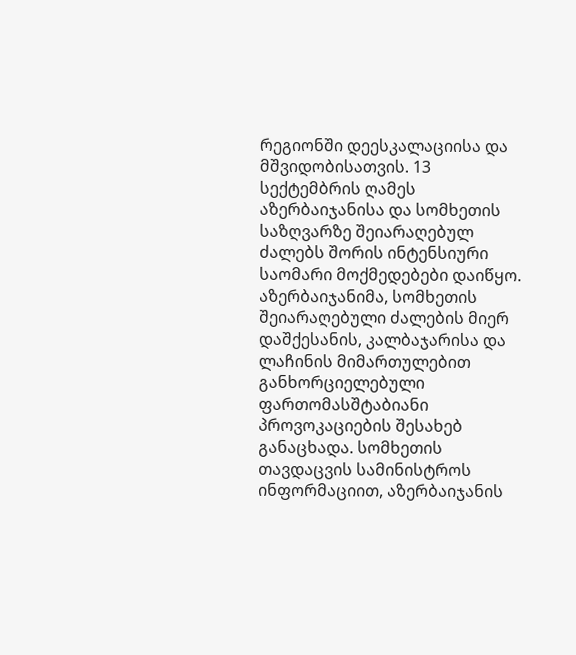რეგიონში დეესკალაციისა და მშვიდობისათვის. 13 სექტემბრის ღამეს აზერბაიჯანისა და სომხეთის საზღვარზე შეიარაღებულ ძალებს შორის ინტენსიური საომარი მოქმედებები დაიწყო. აზერბაიჯანიმა, სომხეთის შეიარაღებული ძალების მიერ დაშქესანის, კალბაჯარისა და ლაჩინის მიმართულებით განხორციელებული ფართომასშტაბიანი პროვოკაციების შესახებ განაცხადა. სომხეთის თავდაცვის სამინისტროს ინფორმაციით, აზერბაიჯანის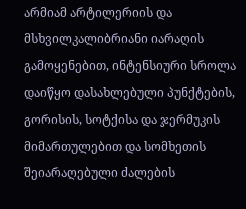არმიამ არტილერიის და მსხვილკალიბრიანი იარაღის გამოყენებით, ინტენსიური სროლა დაიწყო დასახლებული პუნქტების, გორისის, სოტქისა და ჯერმუკის მიმართულებით და სომხეთის შეიარაღებული ძალების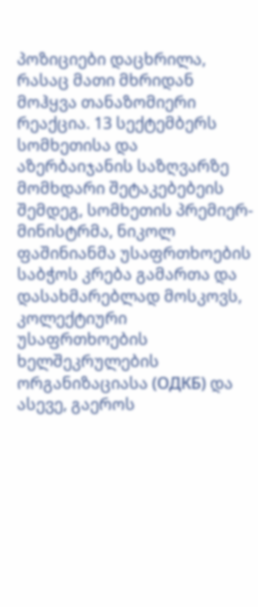პოზიციები დაცხრილა, რასაც მათი მხრიდან მოჰყვა თანაზომიერი რეაქცია. 13 სექტემბერს სომხეთისა და აზერბაიჯანის საზღვარზე მომხდარი შეტაკებებეის შემდეგ, სომხეთის პრემიერ-მინისტრმა, ნიკოლ ფაშინიანმა უსაფრთხოების საბჭოს კრება გამართა და  დასახმარებლად მოსკოვს, კოლექტიური უსაფრთხოების ხელშეკრულების ორგანიზაციასა (ОДКБ) და ასევე, გაეროს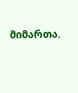მიმართა.